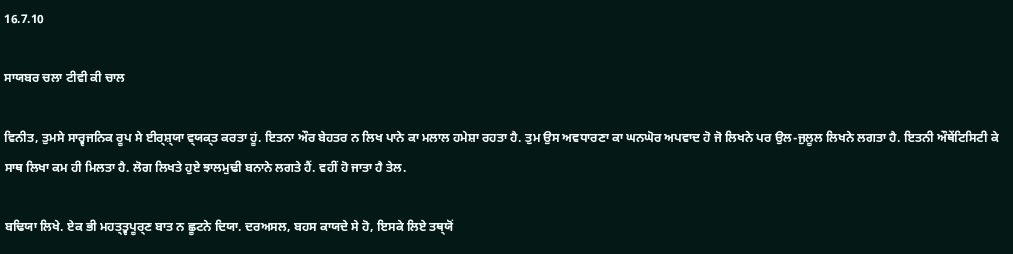16.7.10

ਸਾਯਬਰ ਚਲਾ ਟੀਵੀ ਕੀ ਚਾਲ

ਵਿਨੀਤ, ਤੁਮਸੇ ਸਾਰ੍ਵਜਨਿਕ ਰੂਪ ਸੇ ਈਰ੍ਸ਼੍‍ਯਾ ਵ੍‍ਯਕ੍‍ਤ ਕਰਤਾ ਹੂਂ. ਇਤਨਾ ਔਰ ਬੇਹਤਰ ਨ ਲਿਖ ਪਾਨੇ ਕਾ ਮਲਾਲ ਹਮੇਸ਼ਾ ਰਹਤਾ ਹੈ. ਤੁਮ ਉਸ ਅਵਧਾਰਣਾ ਕਾ ਘਨਘੋਰ ਅਪਵਾਦ ਹੋ ਜੋ ਲਿਖਨੇ ਪਰ ਉਲ-ਜੁਲੂਲ ਲਿਖਨੇ ਲਗਤਾ ਹੈ. ਇਤਨੀ ਔਥੇਂਟਿਸਿਟੀ ਕੇ ਸਾਥ ਲਿਖਾ ਕਮ ਹੀ ਮਿਲਤਾ ਹੈ. ਲੋਗ ਲਿਖਤੇ ਹੁਏ ਝਾਲਮੁਢੀ ਬਨਾਨੇ ਲਗਤੇ ਹੈਂ. ਵਹੀਂ ਹੋ ਜਾਤਾ ਹੈ ਤੇਲ.

ਬਢਿਯਾ ਲਿਖੇ. ਏਕ ਭੀ ਮਹਤ੍ਤ੍ਵਪੂਰ੍ਣ ਬਾਤ ਨ ਛੂਟਨੇ ਦਿਯਾ. ਦਰਅਸਲ, ਬਹਸ ਕਾਯਦੇ ਸੇ ਹੋ, ਇਸਕੇ ਲਿਏ ਤਥ੍‍ਯੋਂ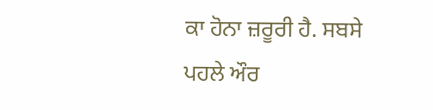ਕਾ ਹੋਨਾ ਜ਼ਰੂਰੀ ਹੈ. ਸਬਸੇ ਪਹਲੇ ਔਰ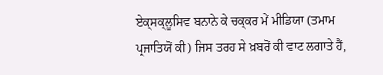ਏਕ੍‍ਸਕ੍‍ਲੂਸਿਵ ਬਨਾਨੇ ਕੇ ਚਕ੍‍ਕਰ ਮੇਂ ਮੀਡਿਯਾ (ਤਮਾਮ ਪ੍ਰਜਾਤਿਯੋਂ ਕੀ) ਜਿਸ ਤਰਹ ਸੇ ਖ਼ਬਰੋਂ ਕੀ ਵਾਟ ਲਗਾਤੇ ਹੈਂ,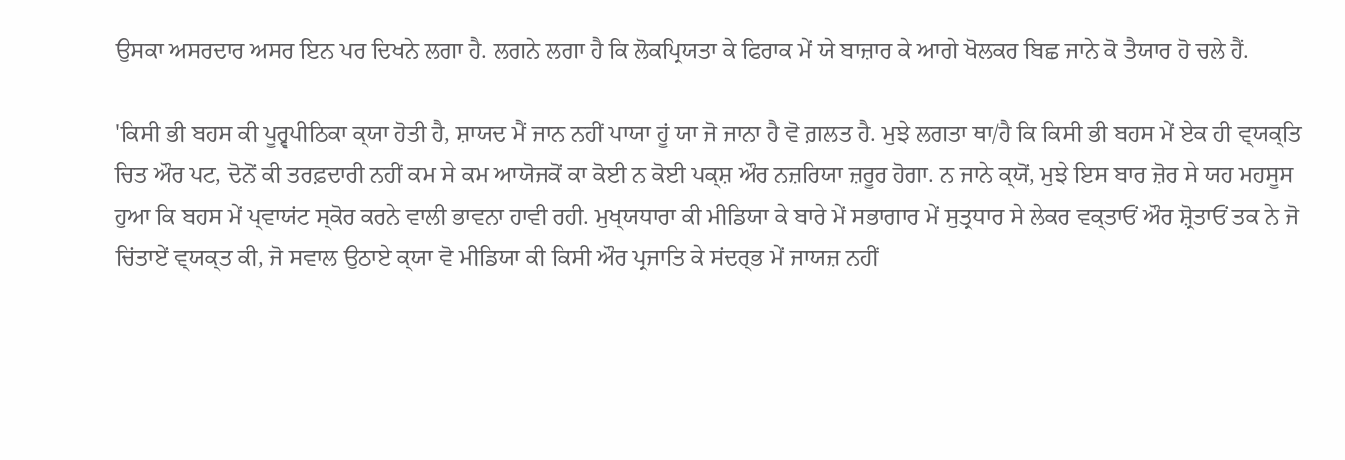ਉਸਕਾ ਅਸਰਦਾਰ ਅਸਰ ਇਨ ਪਰ ਦਿਖਨੇ ਲਗਾ ਹੈ. ਲਗਨੇ ਲਗਾ ਹੈ ਕਿ ਲੋਕਪ੍ਰਿਯਤਾ ਕੇ ਫਿਰਾਕ ਮੇਂ ਯੇ ਬਾਜ਼ਾਰ ਕੇ ਆਗੇ ਖੋਲਕਰ ਬਿਛ ਜਾਨੇ ਕੋ ਤੈਯਾਰ ਹੋ ਚਲੇ ਹੈਂ.

'ਕਿਸੀ ਭੀ ਬਹਸ ਕੀ ਪੂਰ੍ਵਪੀਠਿਕਾ ਕ੍‍ਯਾ ਹੋਤੀ ਹੈ, ਸ਼ਾਯਦ ਮੈਂ ਜਾਨ ਨਹੀਂ ਪਾਯਾ ਹੂਂ ਯਾ ਜੋ ਜਾਨਾ ਹੈ ਵੋ ਗ਼ਲਤ ਹੈ. ਮੁਝੇ ਲਗਤਾ ਥਾ/ਹੈ ਕਿ ਕਿਸੀ ਭੀ ਬਹਸ ਮੇਂ ਏਕ ਹੀ ਵ੍‍ਯਕ੍ਤਿ ਚਿਤ ਔਰ ਪਟ, ਦੋਨੋਂ ਕੀ ਤਰਫ਼ਦਾਰੀ ਨਹੀਂ ਕਮ ਸੇ ਕਮ ਆਯੋਜਕੋਂ ਕਾ ਕੋਈ ਨ ਕੋਈ ਪਕ੍ਸ਼ ਔਰ ਨਜ਼ਰਿਯਾ ਜ਼ਰੂਰ ਹੋਗਾ. ਨ ਜਾਨੇ ਕ੍‍ਯੋਂ, ਮੁਝੇ ਇਸ ਬਾਰ ਜ਼ੋਰ ਸੇ ਯਹ ਮਹਸੂਸ ਹੁਆ ਕਿ ਬਹਸ ਮੇਂ ਪ੍‍ਵਾਯਂਟ ਸ੍‍ਕੋਰ ਕਰਨੇ ਵਾਲੀ ਭਾਵਨਾ ਹਾਵੀ ਰਹੀ. ਮੁਖ੍‍ਯਧਾਰਾ ਕੀ ਮੀਡਿਯਾ ਕੇ ਬਾਰੇ ਮੇਂ ਸਭਾਗਾਰ ਮੇਂ ਸੁਤ੍ਰਧਾਰ ਸੇ ਲੇਕਰ ਵਕ੍‍ਤਾਓਂ ਔਰ ਸ਼੍ਰੋਤਾਓਂ ਤਕ ਨੇ ਜੋ ਚਿਂਤਾਏਂ ਵ੍‍ਯਕ੍‍ਤ ਕੀ, ਜੋ ਸਵਾਲ ਉਠਾਏ ਕ੍‍ਯਾ ਵੋ ਮੀਡਿਯਾ ਕੀ ਕਿਸੀ ਔਰ ਪ੍ਰਜਾਤਿ ਕੇ ਸਂਦਰ੍ਭ ਮੇਂ ਜਾਯਜ਼ ਨਹੀਂ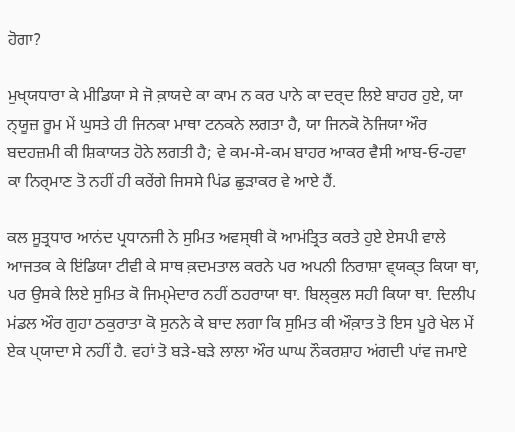ਹੋਗਾ?

ਮੁਖ੍‍ਯਧਾਰਾ ਕੇ ਮੀਡਿਯਾ ਸੇ ਜੋ ਕ਼ਾਯਦੇ ਕਾ ਕਾਮ ਨ ਕਰ ਪਾਨੇ ਕਾ ਦਰ੍ਦ ਲਿਏ ਬਾਹਰ ਹੁਏ, ਯਾ ਨ੍‍ਯੂਜ਼ ਰੂਮ ਮੇਂ ਘੁਸਤੇ ਹੀ ਜਿਨਕਾ ਮਾਥਾ ਟਨਕਨੇ ਲਗਤਾ ਹੈ, ਯਾ ਜਿਨਕੋ ਨੋਜਿਯਾ ਔਰ ਬਦਹਜ਼ਮੀ ਕੀ ਸ਼ਿਕਾਯਤ ਹੋਨੇ ਲਗਤੀ ਹੈ; ਵੇ ਕਮ-ਸੇ-ਕਮ ਬਾਹਰ ਆਕਰ ਵੈਸੀ ਆਬ-ਓ-ਹਵਾ ਕਾ ਨਿਰ੍ਮਾਣ ਤੋ ਨਹੀਂ ਹੀ ਕਰੇਂਗੇ ਜਿਸਸੇ ਪਿਂਡ ਛੁਡ਼ਾਕਰ ਵੇ ਆਏ ਹੈਂ.

ਕਲ ਸੂਤ੍ਰਧਾਰ ਆਨਂਦ ਪ੍ਰਧਾਨਜੀ ਨੇ ਸੁਮਿਤ ਅਵਸ੍‍ਥੀ ਕੋ ਆਮਂਤ੍ਰਿਤ ਕਰਤੇ ਹੁਏ ਏਸਪੀ ਵਾਲੇ ਆਜਤਕ ਕੇ ਇਂਡਿਯਾ ਟੀਵੀ ਕੇ ਸਾਥ ਕ਼ਦਮਤਾਲ ਕਰਨੇ ਪਰ ਅਪਨੀ ਨਿਰਾਸ਼ਾ ਵ੍‍ਯਕ੍‍ਤ ਕਿਯਾ ਥਾ, ਪਰ ਉਸਕੇ ਲਿਏ ਸੁਮਿਤ ਕੋ ਜਿਮ੍ਮੇਦਾਰ ਨਹੀਂ ਠਹਰਾਯਾ ਥਾ. ਬਿਲ੍‍ਕੁਲ ਸਹੀ ਕਿਯਾ ਥਾ. ਦਿਲੀਪ ਮਂਡਲ ਔਰ ਗੁਹਾ ਠਕੁਰਾਤਾ ਕੋ ਸੁਨਨੇ ਕੇ ਬਾਦ ਲਗਾ ਕਿ ਸੁਮਿਤ ਕੀ ਔਕ਼ਾਤ ਤੋ ਇਸ ਪੂਰੇ ਖੇਲ ਮੇਂ ਏਕ ਪ੍‍ਯਾਦਾ ਸੇ ਨਹੀਂ ਹੈ. ਵਹਾਂ ਤੋ ਬਡ਼ੇ-ਬਡ਼ੇ ਲਾਲਾ ਔਰ ਘਾਘ ਨੌਕਰਸ਼ਾਹ ਅਂਗਦੀ ਪਾਂਵ ਜਮਾਏ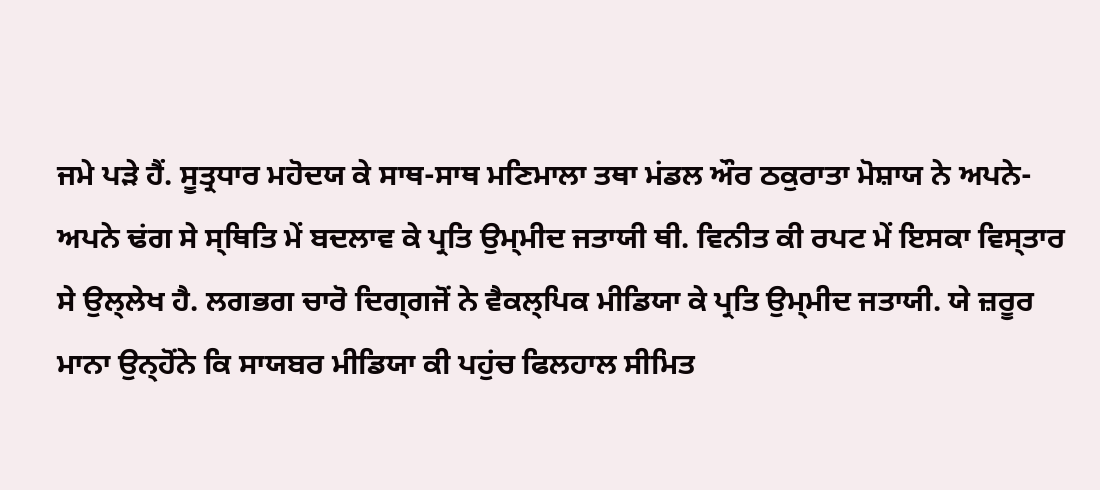ਜਮੇ ਪਡ਼ੇ ਹੈਂ. ਸੂਤ੍ਰਧਾਰ ਮਹੋਦਯ ਕੇ ਸਾਥ-ਸਾਥ ਮਣਿਮਾਲਾ ਤਥਾ ਮਂਡਲ ਔਰ ਠਕੁਰਾਤਾ ਮੋਸ਼ਾਯ ਨੇ ਅਪਨੇ-ਅਪਨੇ ਢਂਗ ਸੇ ਸ੍ਥਿਤਿ ਮੇਂ ਬਦਲਾਵ ਕੇ ਪ੍ਰਤਿ ਉਮ੍‍ਮੀਦ ਜਤਾਯੀ ਥੀ. ਵਿਨੀਤ ਕੀ ਰਪਟ ਮੇਂ ਇਸਕਾ ਵਿਸ੍‍ਤਾਰ ਸੇ ਉਲ੍‍ਲੇਖ ਹੈ. ਲਗਭਗ ਚਾਰੋ ਦਿਗ੍‍ਗਜੋਂ ਨੇ ਵੈਕਲ੍ਪਿਕ ਮੀਡਿਯਾ ਕੇ ਪ੍ਰਤਿ ਉਮ੍‍ਮੀਦ ਜਤਾਯੀ. ਯੇ ਜ਼ਰੂਰ ਮਾਨਾ ਉਨ੍‍ਹੋਂਨੇ ਕਿ ਸਾਯਬਰ ਮੀਡਿਯਾ ਕੀ ਪਹੁਂਚ ਫਿਲਹਾਲ ਸੀਮਿਤ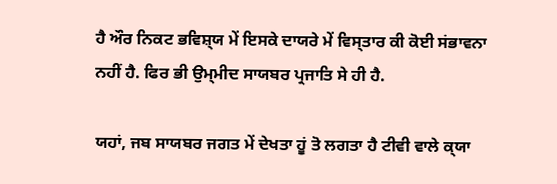ਹੈ ਔਰ ਨਿਕਟ ਭਵਿਸ਼੍‍ਯ ਮੇਂ ਇਸਕੇ ਦਾਯਰੇ ਮੇਂ ਵਿਸ੍‍ਤਾਰ ਕੀ ਕੋਈ ਸਂਭਾਵਨਾ ਨਹੀਂ ਹੈ. ਫਿਰ ਭੀ ਉਮ੍‍ਮੀਦ ਸਾਯਬਰ ਪ੍ਰਜਾਤਿ ਸੇ ਹੀ ਹੈ.

ਯਹਾਂ, ਜਬ ਸਾਯਬਰ ਜਗਤ ਮੇਂ ਦੇਖਤਾ ਹੂਂ ਤੋ ਲਗਤਾ ਹੈ ਟੀਵੀ ਵਾਲੇ ਕ੍‍ਯਾ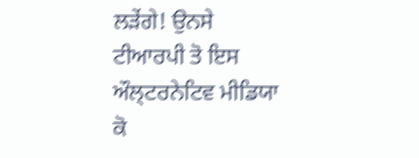ਲਡ਼ੇਂਗੇ! ਉਨਸੇ ਟੀਆਰਪੀ ਤੋ ਇਸ ਔਲ੍‍ਟਰਨੇਟਿਵ ਮੀਡਿਯਾ ਕੋ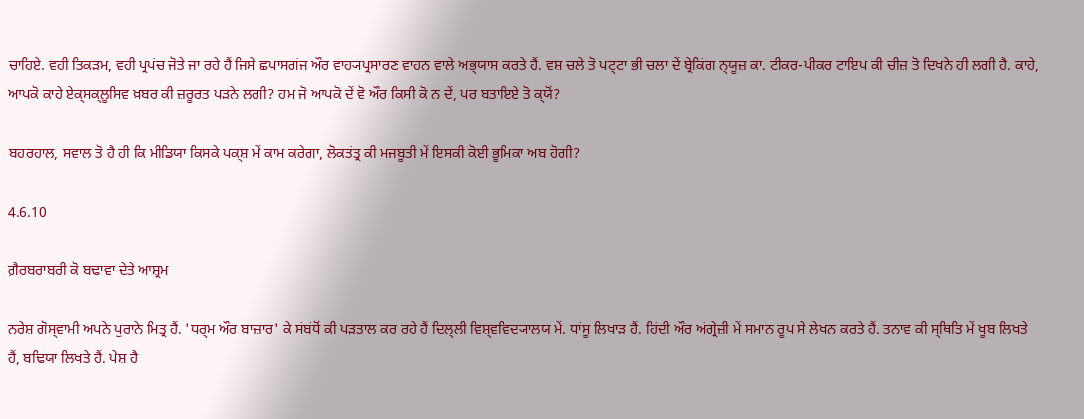ਚਾਹਿਏ. ਵਹੀ ਤਿਕਡ਼ਮ, ਵਹੀ ਪ੍ਰਪਂਚ ਜੋਤੇ ਜਾ ਰਹੇ ਹੈਂ ਜਿਸੇ ਛਪਾਸਗਂਜ ਔਰ ਵਾਹ੍ਯਪ੍ਰਸਾਰਣ ਵਾਹਨ ਵਾਲੇ ਅਭ੍‍ਯਾਸ ਕਰਤੇ ਹੈਂ. ਵਸ਼ ਚਲੇ ਤੋ ਪਟ੍ਟਾ ਭੀ ਚਲਾ ਦੇਂ ਬ੍ਰੇਕਿਂਗ ਨ੍‍ਯੂਜ਼ ਕਾ. ਟੀਕਰ-ਪੀਕਰ ਟਾਇਪ ਕੀ ਚੀਜ਼ ਤੋ ਦਿਖਨੇ ਹੀ ਲਗੀ ਹੈ. ਕਾਹੇ, ਆਪਕੋ ਕਾਹੇ ਏਕ੍‍ਸਕ੍‍ਲੂਸਿਵ ਖ਼ਬਰ ਕੀ ਜ਼ਰੂਰਤ ਪਡ਼ਨੇ ਲਗੀ? ਹਮ ਜੋ ਆਪਕੋ ਦੇਂ ਵੋ ਔਰ ਕਿਸੀ ਕੋ ਨ ਦੇਂ, ਪਰ ਬਤਾਇਏ ਤੋ ਕ੍‍ਯੋਂ?

ਬਹਰਹਾਲ, ਸਵਾਲ ਤੋ ਹੈ ਹੀ ਕਿ ਮੀਡਿਯਾ ਕਿਸਕੇ ਪਕ੍ਸ਼ ਮੇਂ ਕਾਮ ਕਰੇਗਾ, ਲੋਕਤਂਤ੍ਰ ਕੀ ਮਜਬੂਤੀ ਮੇਂ ਇਸਕੀ ਕੋਈ ਭੂਮਿਕਾ ਅਬ ਹੋਗੀ?

4.6.10

ਗ਼ੈਰਬਰਾਬਰੀ ਕੋ ਬਢਾਵਾ ਦੇਤੇ ਆਸ਼੍ਰਮ

ਨਰੇਸ਼ ਗੋਸ੍‍ਵਾਮੀ ਅਪਨੇ ਪੁਰਾਨੇ ਮਿਤ੍ਰ ਹੈਂ. 'ਧਰ੍ਮ ਔਰ ਬਾਜ਼ਾਰ' ਕੇ ਸਂਬਂਧੋਂ ਕੀ ਪਡ਼ਤਾਲ ਕਰ ਰਹੇ ਹੈਂ ਦਿਲ੍‍ਲੀ ਵਿਸ਼੍‍ਵਵਿਦ੍ਯਾਲਯ ਮੇਂ. ਧਾਂਸੂ ਲਿਖਾਡ਼ ਹੈਂ. ਹਿਂਦੀ ਔਰ ਅਂਗ੍ਰੇਜ਼ੀ ਮੇਂ ਸਮਾਨ ਰੂਪ ਸੇ ਲੇਖਨ ਕਰਤੇ ਹੈਂ. ਤਨਾਵ ਕੀ ਸ੍ਥਿਤਿ ਮੇਂ ਖੂਬ ਲਿਖਤੇ ਹੈਂ, ਬਢਿਯਾ ਲਿਖਤੇ ਹੈਂ. ਪੇਸ਼ ਹੈ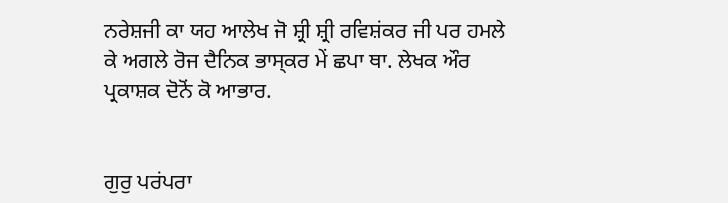ਨਰੇਸ਼ਜੀ ਕਾ ਯਹ ਆਲੇਖ ਜੋ ਸ਼੍ਰੀ ਸ਼੍ਰੀ ਰਵਿਸ਼ਂਕਰ ਜੀ ਪਰ ਹਮਲੇ ਕੇ ਅਗਲੇ ਰੋਜ ਦੈਨਿਕ ਭਾਸ੍‍ਕਰ ਮੇਂ ਛਪਾ ਥਾ. ਲੇਖਕ ਔਰ ਪ੍ਰਕਾਸ਼ਕ ਦੋਨੋਂ ਕੋ ਆਭਾਰ.


ਗੁਰੁ ਪਰਂਪਰਾ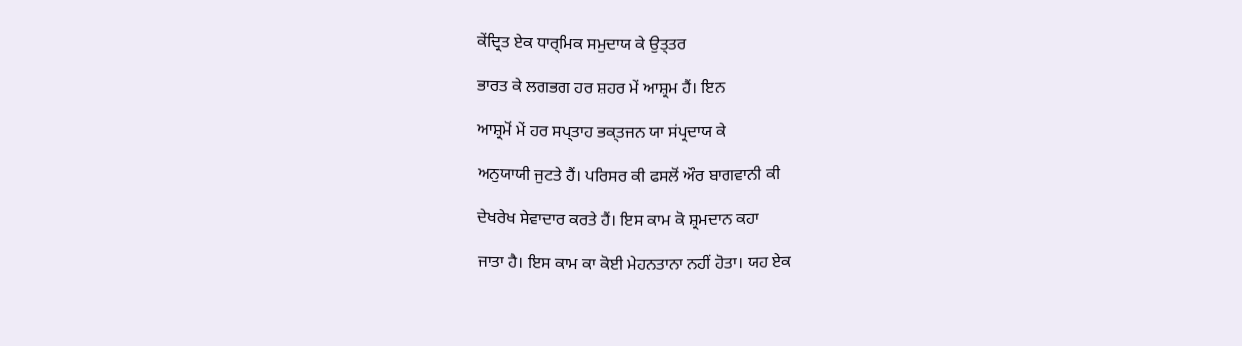ਕੇਂਦ੍ਰਿਤ ਏਕ ਧਾਰ੍ਮਿਕ ਸਮੁਦਾਯ ਕੇ ਉਤ੍ਤਰ

ਭਾਰਤ ਕੇ ਲਗਭਗ ਹਰ ਸ਼ਹਰ ਮੇਂ ਆਸ਼੍ਰਮ ਹੈਂ। ਇਨ

ਆਸ਼੍ਰਮੋਂ ਮੇਂ ਹਰ ਸਪ੍‍ਤਾਹ ਭਕ੍‍ਤਜਨ ਯਾ ਸਂਪ੍ਰਦਾਯ ਕੇ

ਅਨੁਯਾਯੀ ਜੁਟਤੇ ਹੈਂ। ਪਰਿਸਰ ਕੀ ਫਸਲੋਂ ਔਰ ਬਾਗਵਾਨੀ ਕੀ

ਦੇਖਰੇਖ ਸੇਵਾਦਾਰ ਕਰਤੇ ਹੈਂ। ਇਸ ਕਾਮ ਕੋ ਸ਼੍ਰਮਦਾਨ ਕਹਾ

ਜਾਤਾ ਹੈ। ਇਸ ਕਾਮ ਕਾ ਕੋਈ ਮੇਹਨਤਾਨਾ ਨਹੀਂ ਹੋਤਾ। ਯਹ ਏਕ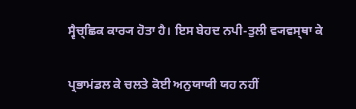ਸ੍ਵੈਚ੍ਛਿਕ ਕਾਰ੍ਯ ਹੋਤਾ ਹੈ। ਇਸ ਬੇਹਦ ਨਪੀ-ਤੁਲੀ ਵ੍ਯਵਸ੍ਥਾ ਕੇ

ਪ੍ਰਭਾਮਂਡਲ ਕੇ ਚਲਤੇ ਕੋਈ ਅਨੁਯਾਯੀ ਯਹ ਨਹੀਂ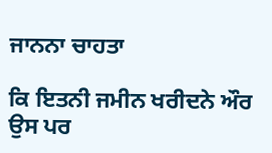ਜਾਨਨਾ ਚਾਹਤਾ

ਕਿ ਇਤਨੀ ਜਮੀਨ ਖਰੀਦਨੇ ਔਰ ਉਸ ਪਰ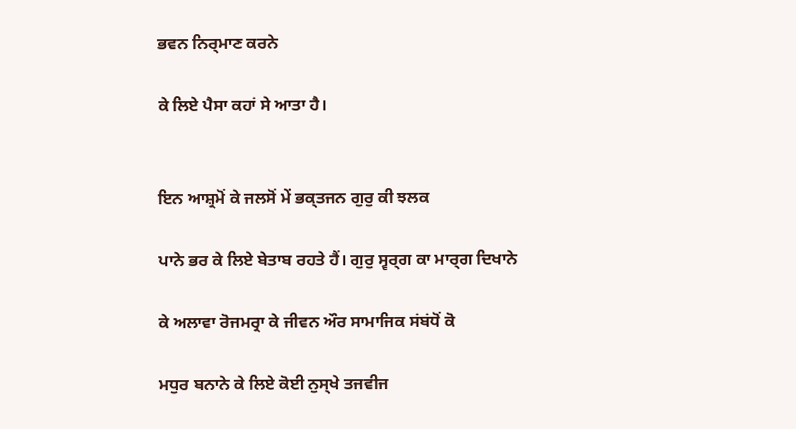ਭਵਨ ਨਿਰ੍ਮਾਣ ਕਰਨੇ

ਕੇ ਲਿਏ ਪੈਸਾ ਕਹਾਂ ਸੇ ਆਤਾ ਹੈ।


ਇਨ ਆਸ਼੍ਰਮੋਂ ਕੇ ਜਲਸੋਂ ਮੇਂ ਭਕ੍‍ਤਜਨ ਗੁਰੁ ਕੀ ਝਲਕ

ਪਾਨੇ ਭਰ ਕੇ ਲਿਏ ਬੇਤਾਬ ਰਹਤੇ ਹੈਂ। ਗੁਰੁ ਸ੍ਵਰ੍ਗ ਕਾ ਮਾਰ੍ਗ ਦਿਖਾਨੇ

ਕੇ ਅਲਾਵਾ ਰੋਜਮਰ੍ਰਾ ਕੇ ਜੀਵਨ ਔਰ ਸਾਮਾਜਿਕ ਸਂਬਂਧੋਂ ਕੋ

ਮਧੁਰ ਬਨਾਨੇ ਕੇ ਲਿਏ ਕੋਈ ਨੁਸ੍ਖੇ ਤਜਵੀਜ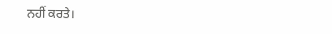ਨਹੀਂ ਕਰਤੇ।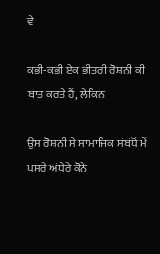ਵੇ

ਕਭੀ-ਕਭੀ ਏਕ ਭੀਤਰੀ ਰੋਸ਼ਨੀ ਕੀ ਬਾਤ ਕਰਤੇ ਹੈਂ, ਲੇਕਿਨ

ਉਸ ਰੋਸ਼ਨੀ ਸੇ ਸਾਮਾਜਿਕ ਸਂਬਂਧੋਂ ਮੇਂ ਪਸਰੇ ਅਂਧੇਰੇ ਕੋਨੇ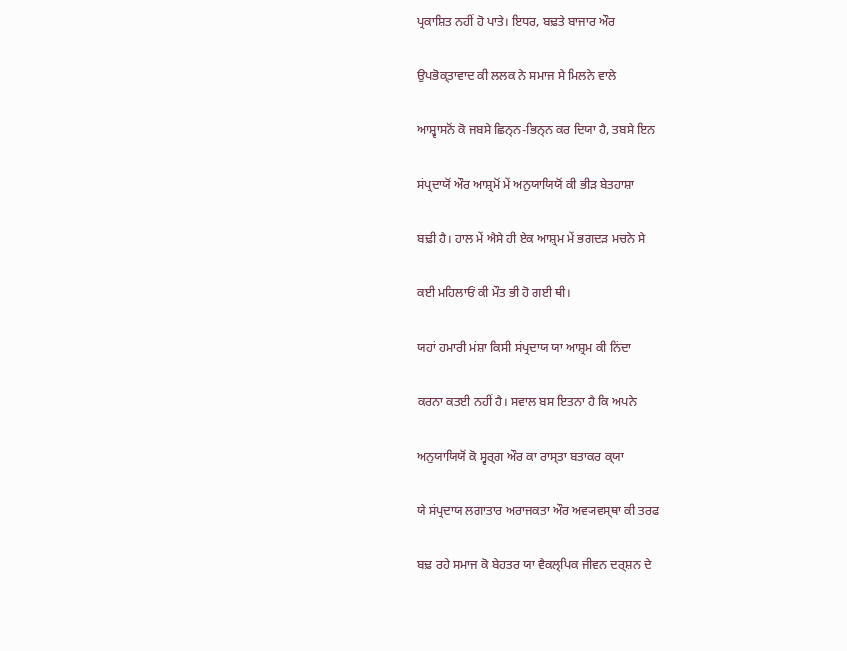ਪ੍ਰਕਾਸ਼ਿਤ ਨਹੀਂ ਹੋ ਪਾਤੇ। ਇਧਰ, ਬਢ਼ਤੇ ਬਾਜਾਰ ਔਰ

ਉਪਭੋਕ੍‍ਤਾਵਾਦ ਕੀ ਲਲਕ ਨੇ ਸਮਾਜ ਸੇ ਮਿਲਨੇ ਵਾਲੇ

ਆਸ਼੍ਵਾਸਨੋਂ ਕੋ ਜਬਸੇ ਛਿਨ੍ਨ-ਭਿਨ੍ਨ ਕਰ ਦਿਯਾ ਹੈ, ਤਬਸੇ ਇਨ

ਸਂਪ੍ਰਦਾਯੋਂ ਔਰ ਆਸ਼੍ਰਮੋਂ ਮੇਂ ਅਨੁਯਾਯਿਯੋਂ ਕੀ ਭੀਡ਼ ਬੇਤਹਾਸ਼ਾ

ਬਢ਼ੀ ਹੈ। ਹਾਲ ਮੇਂ ਐਸੇ ਹੀ ਏਕ ਆਸ਼੍ਰਮ ਮੇਂ ਭਗਦਡ਼ ਮਚਨੇ ਸੇ

ਕਈ ਮਹਿਲਾਓਂ ਕੀ ਮੌਤ ਭੀ ਹੋ ਗਈ ਥੀ।

ਯਹਾਂ ਹਮਾਰੀ ਮਂਸ਼ਾ ਕਿਸੀ ਸਂਪ੍ਰਦਾਯ ਯਾ ਆਸ਼੍ਰਮ ਕੀ ਨਿਂਦਾ

ਕਰਨਾ ਕਤਈ ਨਹੀਂ ਹੈ। ਸਵਾਲ ਬਸ ਇਤਨਾ ਹੈ ਕਿ ਅਪਨੇ

ਅਨੁਯਾਯਿਯੋਂ ਕੋ ਸ੍ਵਰ੍ਗ ਔਰ ਕਾ ਰਾਸ੍ਤਾ ਬਤਾਕਰ ਕ੍‍ਯਾ

ਯੇ ਸਂਪ੍ਰਦਾਯ ਲਗਾਤਾਰ ਅਰਾਜਕਤਾ ਔਰ ਅਵ੍ਯਵਸ੍ਥਾ ਕੀ ਤਰਫ

ਬਢ਼ ਰਹੇ ਸਮਾਜ ਕੋ ਬੇਹਤਰ ਯਾ ਵੈਕਲ੍ਪਿਕ ਜੀਵਨ ਦਰ੍ਸ਼ਨ ਦੇ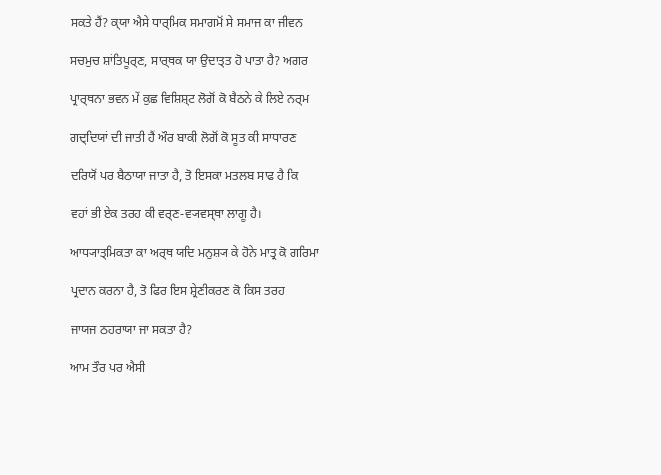ਸਕਤੇ ਹੈਂ? ਕ੍‍ਯਾ ਐਸੇ ਧਾਰ੍ਮਿਕ ਸਮਾਗਮੋਂ ਸੇ ਸਮਾਜ ਕਾ ਜੀਵਨ

ਸਚਮੁਚ ਸ਼ਾਂਤਿਪੂਰ੍ਣ, ਸਾਰ੍ਥਕ ਯਾ ਉਦਾਤ੍ਤ ਹੋ ਪਾਤਾ ਹੈ? ਅਗਰ

ਪ੍ਰਾਰ੍ਥਨਾ ਭਵਨ ਮੇਂ ਕੁਛ ਵਿਸ਼ਿਸ਼੍ਟ ਲੋਗੋਂ ਕੋ ਬੈਠਨੇ ਕੇ ਲਿਏ ਨਰ੍ਮ

ਗਦ੍ਦਿਯਾਂ ਦੀ ਜਾਤੀ ਹੈਂ ਔਰ ਬਾਕੀ ਲੋਗੋਂ ਕੋ ਸੂਤ ਕੀ ਸਾਧਾਰਣ

ਦਰਿਯੋਂ ਪਰ ਬੈਠਾਯਾ ਜਾਤਾ ਹੈ, ਤੋ ਇਸਕਾ ਮਤਲਬ ਸਾਫ ਹੈ ਕਿ

ਵਹਾਂ ਭੀ ਏਕ ਤਰਹ ਕੀ ਵਰ੍ਣ-ਵ੍ਯਵਸ੍ਥਾ ਲਾਗੂ ਹੈ।

ਆਧ੍ਯਾਤ੍ਮਿਕਤਾ ਕਾ ਅਰ੍ਥ ਯਦਿ ਮਨੁਸ਼੍ਯ ਕੇ ਹੋਨੇ ਮਾਤ੍ਰ ਕੋ ਗਰਿਮਾ

ਪ੍ਰਦਾਨ ਕਰਨਾ ਹੈ, ਤੋ ਫਿਰ ਇਸ ਸ਼੍ਰੇਣੀਕਰਣ ਕੋ ਕਿਸ ਤਰਹ

ਜਾਯਜ ਠਹਰਾਯਾ ਜਾ ਸਕਤਾ ਹੈ?

ਆਮ ਤੌਰ ਪਰ ਐਸੀ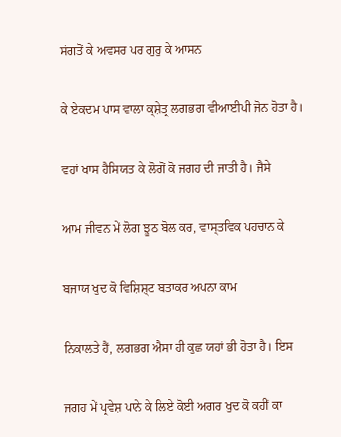ਸਂਗਤੋਂ ਕੇ ਅਵਸਰ ਪਰ ਗੁਰੁ ਕੇ ਆਸਨ

ਕੇ ਏਕਦਮ ਪਾਸ ਵਾਲਾ ਕ੍ਸ਼ੇਤ੍ਰ ਲਗਭਗ ਵੀਆਈਪੀ ਜੋਨ ਹੋਤਾ ਹੈ।

ਵਹਾਂ ਖਾਸ ਹੈਸਿਯਤ ਕੇ ਲੋਗੋਂ ਕੋ ਜਗਹ ਦੀ ਜਾਤੀ ਹੈ। ਜੈਸੇ

ਆਮ ਜੀਵਨ ਮੇਂ ਲੋਗ ਝੂਠ ਬੋਲ ਕਰ, ਵਾਸ੍ਤਵਿਕ ਪਹਚਾਨ ਕੇ

ਬਜਾਯ ਖੁਦ ਕੋ ਵਿਸ਼ਿਸ਼੍ਟ ਬਤਾਕਰ ਅਪਨਾ ਕਾਮ

ਨਿਕਾਲਤੇ ਹੈਂ, ਲਗਭਗ ਐਸਾ ਹੀ ਕੁਛ ਯਹਾਂ ਭੀ ਹੋਤਾ ਹੈ। ਇਸ

ਜਗਹ ਮੇਂ ਪ੍ਰਵੇਸ਼ ਪਾਨੇ ਕੇ ਲਿਏ ਕੋਈ ਅਗਰ ਖੁਦ ਕੋ ਕਹੀਂ ਕਾ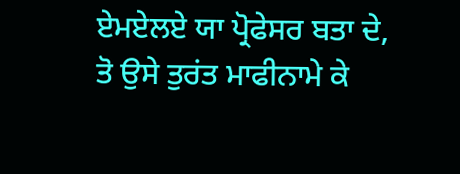ਏਮਏਲਏ ਯਾ ਪ੍ਰੋਫੇਸਰ ਬਤਾ ਦੇ, ਤੋ ਉਸੇ ਤੁਰਂਤ ਮਾਫੀਨਾਮੇ ਕੇ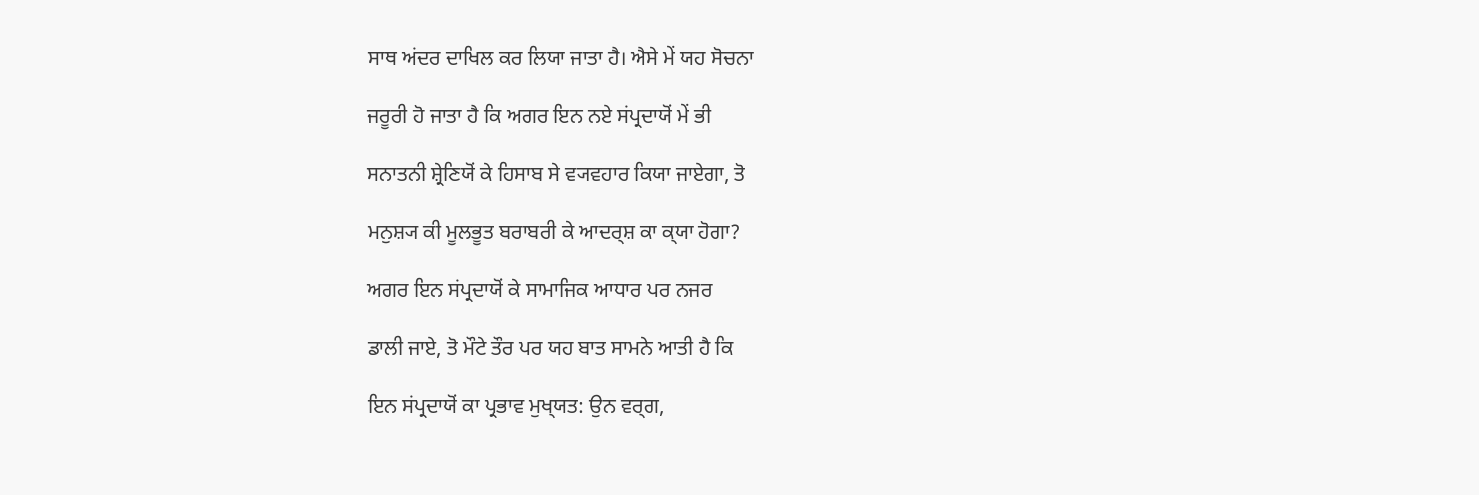ਸਾਥ ਅਂਦਰ ਦਾਖਿਲ ਕਰ ਲਿਯਾ ਜਾਤਾ ਹੈ। ਐਸੇ ਮੇਂ ਯਹ ਸੋਚਨਾ

ਜਰੂਰੀ ਹੋ ਜਾਤਾ ਹੈ ਕਿ ਅਗਰ ਇਨ ਨਏ ਸਂਪ੍ਰਦਾਯੋਂ ਮੇਂ ਭੀ

ਸਨਾਤਨੀ ਸ਼੍ਰੇਣਿਯੋਂ ਕੇ ਹਿਸਾਬ ਸੇ ਵ੍ਯਵਹਾਰ ਕਿਯਾ ਜਾਏਗਾ, ਤੋ

ਮਨੁਸ਼੍ਯ ਕੀ ਮੂਲਭੂਤ ਬਰਾਬਰੀ ਕੇ ਆਦਰ੍ਸ਼ ਕਾ ਕ੍‍ਯਾ ਹੋਗਾ?

ਅਗਰ ਇਨ ਸਂਪ੍ਰਦਾਯੋਂ ਕੇ ਸਾਮਾਜਿਕ ਆਧਾਰ ਪਰ ਨਜਰ

ਡਾਲੀ ਜਾਏ, ਤੋ ਮੌਟੇ ਤੌਰ ਪਰ ਯਹ ਬਾਤ ਸਾਮਨੇ ਆਤੀ ਹੈ ਕਿ

ਇਨ ਸਂਪ੍ਰਦਾਯੋਂ ਕਾ ਪ੍ਰਭਾਵ ਮੁਖ੍‍ਯਤ: ਉਨ ਵਰ੍ਗ,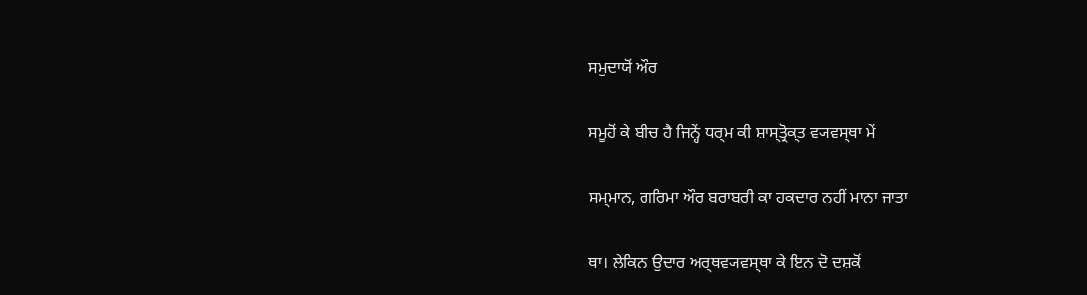ਸਮੁਦਾਯੋਂ ਔਰ

ਸਮੂਹੋਂ ਕੇ ਬੀਚ ਹੈ ਜਿਨ੍ਹੇਂ ਧਰ੍ਮ ਕੀ ਸ਼ਾਸ੍ਤ੍ਰੋਕ੍‍ਤ ਵ੍ਯਵਸ੍ਥਾ ਮੇਂ

ਸਮ੍‍ਮਾਨ, ਗਰਿਮਾ ਔਰ ਬਰਾਬਰੀ ਕਾ ਹਕਦਾਰ ਨਹੀਂ ਮਾਨਾ ਜਾਤਾ

ਥਾ। ਲੇਕਿਨ ਉਦਾਰ ਅਰ੍ਥਵ੍ਯਵਸ੍ਥਾ ਕੇ ਇਨ ਦੋ ਦਸ਼ਕੋਂ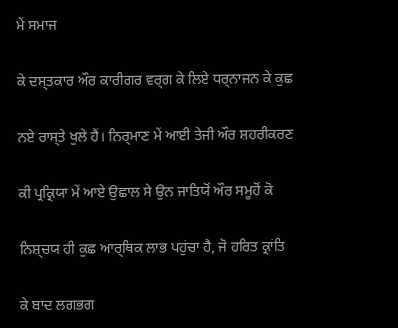ਮੇਂ ਸਮਾਜ

ਕੇ ਦਸ੍ਤਕਾਰ ਔਰ ਕਾਰੀਗਰ ਵਰ੍ਗ ਕੇ ਲਿਏ ਧਰ੍ਨਾਜਨ ਕੇ ਕੁਛ

ਨਏ ਰਾਸ੍ਤੇ ਖੁਲੇ ਹੈਂ। ਨਿਰ੍ਮਾਣ ਮੇਂ ਆਈ ਤੇਜੀ ਔਰ ਸ਼ਹਰੀਕਰਣ

ਕੀ ਪ੍ਰਕ੍ਰਿਯਾ ਮੇਂ ਆਏ ਉਛਾਲ ਸੇ ਉਨ ਜਾਤਿਯੋਂ ਔਰ ਸਮੂਹੋਂ ਕੋ

ਨਿਸ਼੍ਚਯ ਹੀ ਕੁਛ ਆਰ੍ਥਿਕ ਲਾਭ ਪਹੁਂਚਾ ਹੈ, ਜੋ ਹਰਿਤ ਕ੍ਰਾਂਤਿ

ਕੇ ਬਾਦ ਲਗਭਗ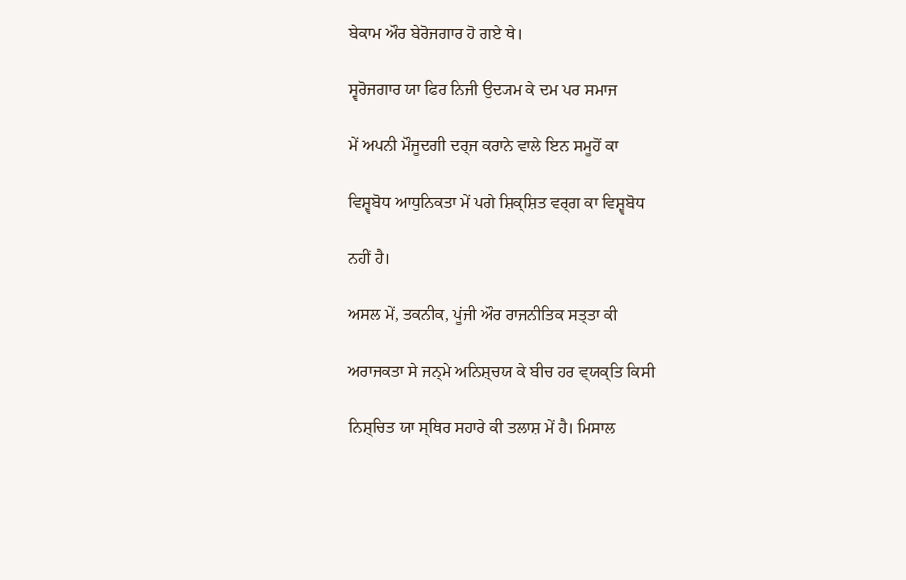ਬੇਕਾਮ ਔਰ ਬੇਰੋਜਗਾਰ ਹੋ ਗਏ ਥੇ।

ਸ੍ਵਰੋਜਗਾਰ ਯਾ ਫਿਰ ਨਿਜੀ ਉਦ੍ਯਮ ਕੇ ਦਮ ਪਰ ਸਮਾਜ

ਮੇਂ ਅਪਨੀ ਮੌਜੂਦਗੀ ਦਰ੍ਜ ਕਰਾਨੇ ਵਾਲੇ ਇਨ ਸਮੂਹੋਂ ਕਾ

ਵਿਸ਼੍ਵਬੋਧ ਆਧੁਨਿਕਤਾ ਮੇਂ ਪਗੇ ਸ਼ਿਕ੍ਸ਼ਿਤ ਵਰ੍ਗ ਕਾ ਵਿਸ਼੍ਵਬੋਧ

ਨਹੀਂ ਹੈ।

ਅਸਲ ਮੇਂ, ਤਕਨੀਕ, ਪੂਂਜੀ ਔਰ ਰਾਜਨੀਤਿਕ ਸਤ੍ਤਾ ਕੀ

ਅਰਾਜਕਤਾ ਸੇ ਜਨ੍ਮੇ ਅਨਿਸ਼੍ਚਯ ਕੇ ਬੀਚ ਹਰ ਵ੍‍ਯਕ੍ਤਿ ਕਿਸੀ

ਨਿਸ਼੍ਚਿਤ ਯਾ ਸ੍ਥਿਰ ਸਹਾਰੇ ਕੀ ਤਲਾਸ਼ ਮੇਂ ਹੈ। ਮਿਸਾਲ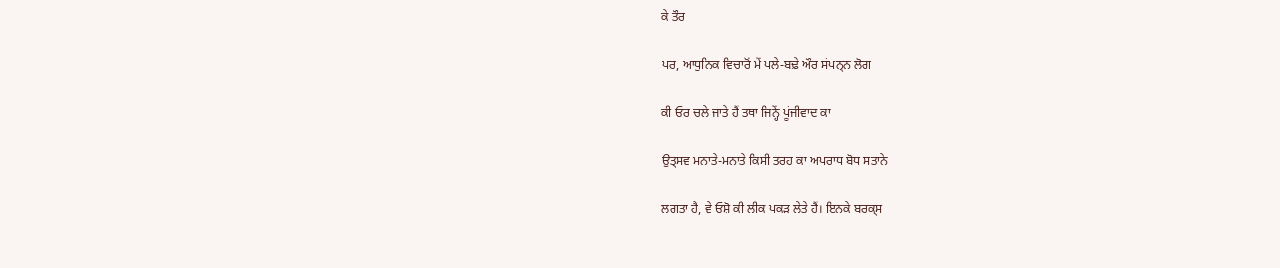ਕੇ ਤੌਰ

ਪਰ, ਆਧੁਨਿਕ ਵਿਚਾਰੋਂ ਮੇਂ ਪਲੇ-ਬਢ਼ੇ ਔਰ ਸਂਪਨ੍ਨ ਲੋਗ

ਕੀ ਓਰ ਚਲੇ ਜਾਤੇ ਹੈਂ ਤਥਾ ਜਿਨ੍ਹੇਂ ਪੂਂਜੀਵਾਦ ਕਾ

ਉਤ੍ਸਵ ਮਨਾਤੇ-ਮਨਾਤੇ ਕਿਸੀ ਤਰਹ ਕਾ ਅਪਰਾਧ ਬੋਧ ਸਤਾਨੇ

ਲਗਤਾ ਹੈ, ਵੇ ਓਸ਼ੋ ਕੀ ਲੀਕ ਪਕਡ਼ ਲੇਤੇ ਹੈਂ। ਇਨਕੇ ਬਰਕ੍‍ਸ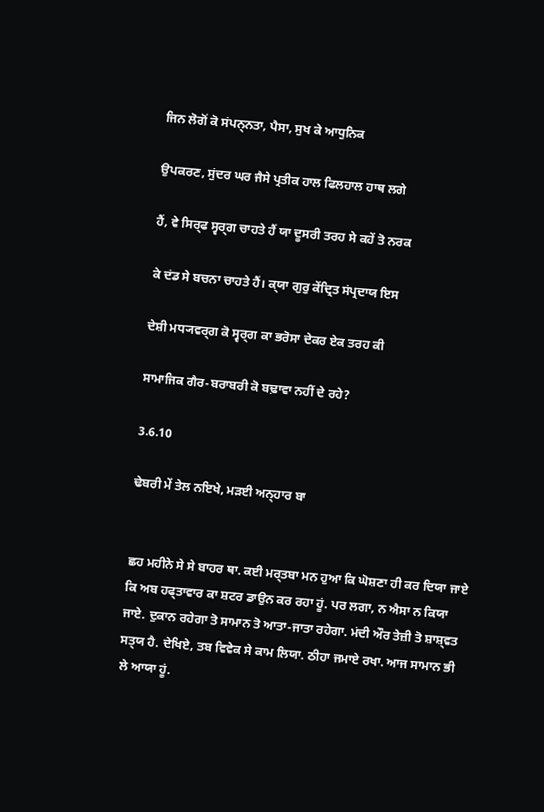ਜਿਨ ਲੋਗੋਂ ਕੋ ਸਂਪਨ੍ਨਤਾ, ਪੈਸਾ, ਸੁਖ ਕੇ ਆਧੁਨਿਕ

ਉਪਕਰਣ, ਸੁਂਦਰ ਘਰ ਜੈਸੇ ਪ੍ਰਤੀਕ ਹਾਲ ਫਿਲਹਾਲ ਹਾਥ ਲਗੇ

ਹੈਂ, ਵੇ ਸਿਰ੍ਫ ਸ੍ਵਰ੍ਗ ਚਾਹਤੇ ਹੈਂ ਯਾ ਦੂਸਰੀ ਤਰਹ ਸੇ ਕਹੇਂ ਤੋ ਨਰਕ

ਕੇ ਦਂਡ ਸੇ ਬਚਨਾ ਚਾਹਤੇ ਹੈਂ। ਕ੍‍ਯਾ ਗੁਰੁ ਕੇਂਦ੍ਰਿਤ ਸਂਪ੍ਰਦਾਯ ਇਸ

ਦੇਸ਼ੀ ਮਧ੍ਯਵਰ੍ਗ ਕੋ ਸ੍ਵਰ੍ਗ ਕਾ ਭਰੋਸਾ ਦੇਕਰ ਏਕ ਤਰਹ ਕੀ

ਸਾਮਾਜਿਕ ਗੈਰ-ਬਰਾਬਰੀ ਕੋ ਬਢ਼ਾਵਾ ਨਹੀਂ ਦੇ ਰਹੇ?

3.6.10

ਢੇਬਰੀ ਮੇਂ ਤੇਲ ਨਇਖੇ, ਮਡ਼ਈ ਅਨ੍‍ਹਾਰ ਬਾ


ਛਹ ਮਹੀਨੇ ਸੇ ਸੇ ਬਾਹਰ ਥਾ. ਕਈ ਮਰ੍ਤਬਾ ਮਨ ਹੁਆ ਕਿ ਘੋਸ਼ਣਾ ਹੀ ਕਰ ਦਿਯਾ ਜਾਏ ਕਿ ਅਬ ਹਫ੍ਤਾਵਾਰ ਕਾ ਸ਼ਟਰ ਡਾਉਨ ਕਰ ਰਹਾ ਹੂਂ. ਪਰ ਲਗਾ, ਨ ਐਸਾ ਨ ਕਿਯਾ ਜਾਏ. ਦੁਕਾਨ ਰਹੇਗਾ ਤੋ ਸਾਮਾਨ ਤੋ ਆਤਾ-ਜਾਤਾ ਰਹੇਗਾ. ਮਂਦੀ ਔਰ ਤੇਜ਼ੀ ਤੋ ਸ਼ਾਸ਼੍‍ਵਤ ਸਤ੍‍ਯ ਹੈ. ਦੇਖਿਏ, ਤਬ ਵਿਵੇਕ ਸੇ ਕਾਮ ਲਿਯਾ. ਠੀਹਾ ਜਮਾਏ ਰਖਾ. ਆਜ ਸਾਮਾਨ ਭੀ ਲੇ ਆਯਾ ਹੂਂ.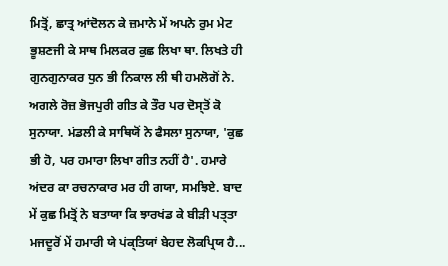ਮਿਤ੍ਰੋਂ, ਛਾਤ੍ਰ ਆਂਦੋਲਨ ਕੇ ਜ਼ਮਾਨੇ ਮੇਂ ਅਪਨੇ ਰੁਮ ਮੇਟ ਭੂਸ਼ਣਜੀ ਕੇ ਸਾਥ ਮਿਲਕਰ ਕੁਛ ਲਿਖਾ ਥਾ. ਲਿਖਤੇ ਹੀ ਗੁਨਗੁਨਾਕਰ ਧੁਨ ਭੀ ਨਿਕਾਲ ਲੀ ਥੀ ਹਮਲੋਗੋਂ ਨੇ. ਅਗਲੇ ਰੋਜ਼ ਭੋਜਪੁਰੀ ਗੀਤ ਕੇ ਤੌਰ ਪਰ ਦੋਸ੍‍ਤੋਂ ਕੋ ਸੁਨਾਯਾ. ਮਂਡਲੀ ਕੇ ਸਾਥਿਯੋਂ ਨੇ ਫੈਸਲਾ ਸੁਨਾਯਾ, 'ਕੁਛ ਭੀ ਹੋ, ਪਰ ਹਮਾਰਾ ਲਿਖਾ ਗੀਤ ਨਹੀਂ ਹੈ'. ਹਮਾਰੇ ਅਂਦਰ ਕਾ ਰਚਨਾਕਾਰ ਮਰ ਹੀ ਗਯਾ, ਸਮਝਿਏ. ਬਾਦ ਮੇਂ ਕੁਛ ਮਿਤ੍ਰੋਂ ਨੇ ਬਤਾਯਾ ਕਿ ਝਾਰਖਂਡ ਕੇ ਬੀਡ਼ੀ ਪਤ੍ਤਾ ਮਜਦੂਰੋਂ ਮੇਂ ਹਮਾਰੀ ਯੇ ਪਂਕ੍ਤਿਯਾਂ ਬੇਹਦ ਲੋਕਪ੍ਰਿਯ ਹੈ...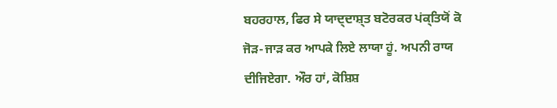ਬਹਰਹਾਲ, ਫਿਰ ਸੇ ਯਾਦ੍ਦਾਸ਼੍‍ਤ ਬਟੋਰਕਰ ਪਂਕ੍ਤਿਯੋਂ ਕੋ ਜੋਡ਼-ਜਾਡ਼ ਕਰ ਆਪਕੇ ਲਿਏ ਲਾਯਾ ਹੂਂ. ਅਪਨੀ ਰਾਯ ਦੀਜਿਏਗਾ. ਔਰ ਹਾਂ, ਕੋਸ਼ਿਸ਼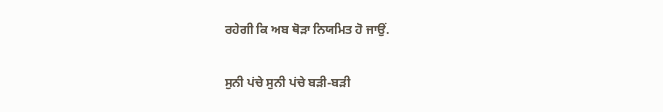ਰਹੇਗੀ ਕਿ ਅਬ ਥੋਡ਼ਾ ਨਿਯਮਿਤ ਹੋ ਜਾਉਂ.

ਸੁਨੀ ਪਂਚੇ ਸੁਨੀ ਪਂਚੇ ਬਡ਼ੀ-ਬਡ਼ੀ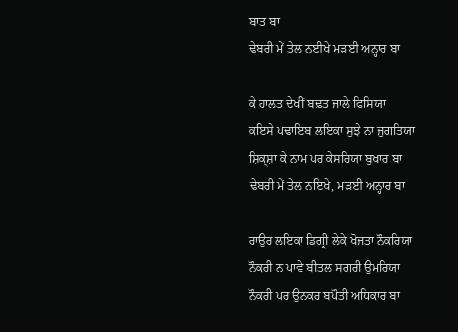ਬਾਤ ਬਾ
ਢੇਬਰੀ ਮੇਂ ਤੇਲ ਨਈਖੇ ਮਡ਼ਈ ਅਨ੍ਹਾਰ ਬਾ

ਕੇ ਹਾਲਤ ਦੇਖੀਂ ਬਢ਼ਤ ਜਾਲੇ ਫਿਸਿਯਾ
ਕਇਸੇ ਪਢਾਇਬ ਲਇਕਾ ਸੁਝੇ ਨਾ ਜੁਗਤਿਯਾ
ਸ਼ਿਕ੍ਸ਼ਾ ਕੇ ਨਾਮ ਪਰ ਕੇਸਰਿਯਾ ਬੁਖਾਰ ਬਾ
ਢੇਬਰੀ ਮੇਂ ਤੇਲ ਨਇਖੇ, ਮਡ਼ਈ ਅਨ੍ਹਾਰ ਬਾ

ਰਾਉਰ ਲਇਕਾ ਡਿਗ੍ਰੀ ਲੇਕੇ ਖੋਜਤਾ ਨੌਕਰਿਯਾ
ਨੌਕਰੀ ਨ ਪਾਵੇ ਬੀਤਲ ਸਗਰੀ ਉਮਰਿਯਾ
ਨੌਕਰੀ ਪਰ ਉਨਕਰ ਬਪੌਤੀ ਅਧਿਕਾਰ ਬਾ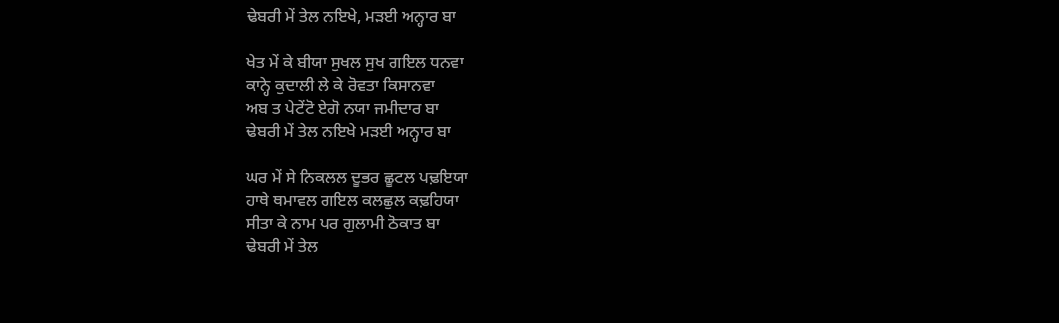ਢੇਬਰੀ ਮੇਂ ਤੇਲ ਨਇਖੇ, ਮਡ਼ਈ ਅਨ੍ਹਾਰ ਬਾ

ਖੇਤ ਮੇਂ ਕੇ ਬੀਯਾ ਸੁਖਲ ਸੁਖ ਗਇਲ ਧਨਵਾ
ਕਾਨ੍ਹੇ ਕੁਦਾਲੀ ਲੇ ਕੇ ਰੋਵਤਾ ਕਿਸਾਨਵਾ
ਅਬ ਤ ਪੇਟੇਂਟੋ ਏਗੋ ਨਯਾ ਜਮੀਦਾਰ ਬਾ
ਢੇਬਰੀ ਮੇਂ ਤੇਲ ਨਇਖੇ ਮਡ਼ਈ ਅਨ੍ਹਾਰ ਬਾ

ਘਰ ਮੇਂ ਸੇ ਨਿਕਲਲ ਦੂਭਰ ਛੂਟਲ ਪਢ਼ਇਯਾ
ਹਾਥੇ ਥਮਾਵਲ ਗਇਲ ਕਲਛੁਲ ਕਢ਼ਹਿਯਾ
ਸੀਤਾ ਕੇ ਨਾਮ ਪਰ ਗੁਲਾਮੀ ਠੋਕਾਤ ਬਾ
ਢੇਬਰੀ ਮੇਂ ਤੇਲ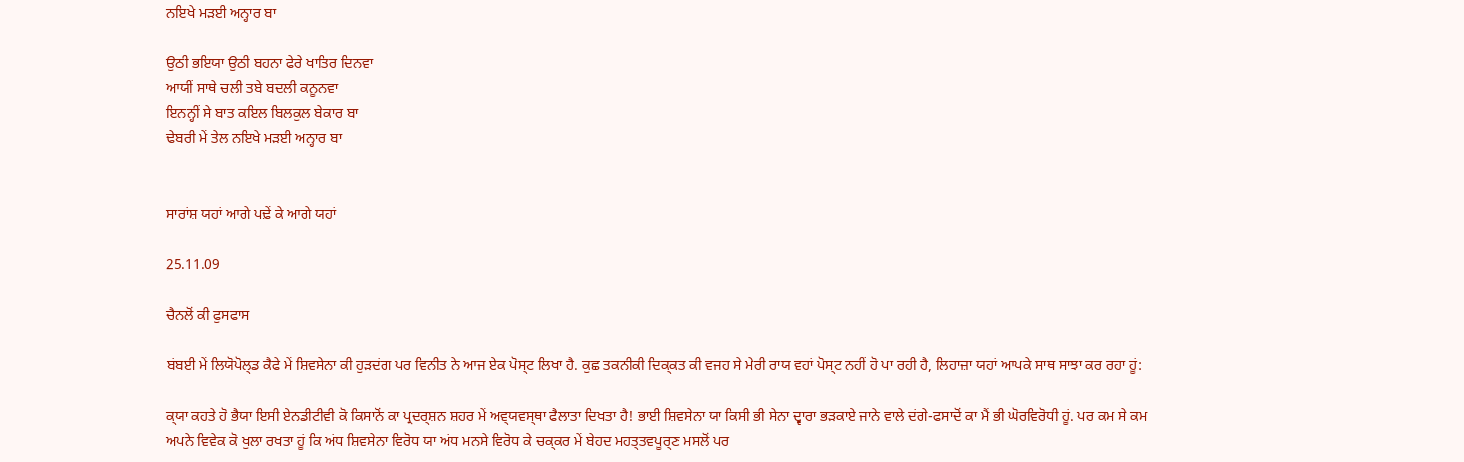ਨਇਖੇ ਮਡ਼ਈ ਅਨ੍ਹਾਰ ਬਾ

ਉਠੀ ਭਇਯਾ ਉਠੀ ਬਹਨਾ ਫੇਰੇ ਖਾਤਿਰ ਦਿਨਵਾ
ਆਯੀਂ ਸਾਥੇ ਚਲੀ ਤਬੇ ਬਦਲੀ ਕਨੂਨਵਾ
ਇਨਨ੍ਹੀਂ ਸੇ ਬਾਤ ਕਇਲ ਬਿਲਕੁਲ ਬੇਕਾਰ ਬਾ
ਢੇਬਰੀ ਮੇਂ ਤੇਲ ਨਇਖੇ ਮਡ਼ਈ ਅਨ੍ਹਾਰ ਬਾ


ਸਾਰਾਂਸ਼ ਯਹਾਂ ਆਗੇ ਪਢ਼ੇਂ ਕੇ ਆਗੇ ਯਹਾਂ

25.11.09

ਚੈਨਲੋਂ ਕੀ ਫੁਸਫਾਸ

ਬਂਬਈ ਮੇਂ ਲਿਯੋਪੋਲ੍‍ਡ ਕੈਫੇ ਮੇਂ ਸ਼ਿਵਸੇਨਾ ਕੀ ਹੁਡ਼ਦਂਗ ਪਰ ਵਿਨੀਤ ਨੇ ਆਜ ਏਕ ਪੋਸ੍‍ਟ ਲਿਖਾ ਹੈ. ਕੁਛ ਤਕਨੀਕੀ ਦਿਕ੍‍ਕਤ ਕੀ ਵਜਹ ਸੇ ਮੇਰੀ ਰਾਯ ਵਹਾਂ ਪੋਸ੍‍ਟ ਨਹੀਂ ਹੋ ਪਾ ਰਹੀ ਹੈ, ਲਿਹਾਜ਼ਾ ਯਹਾਂ ਆਪਕੇ ਸਾਥ ਸਾਝਾ ਕਰ ਰਹਾ ਹੂਂ:

ਕ੍‍ਯਾ ਕਹਤੇ ਹੋ ਭੈਯਾ ਇਸੀ ਏਨਡੀਟੀਵੀ ਕੋ ਕਿਸਾਨੋਂ ਕਾ ਪ੍ਰਦਰ੍ਸ਼ਨ ਸ਼ਹਰ ਮੇਂ ਅਵ੍‍ਯਵਸ੍‍ਥਾ ਫੈਲਾਤਾ ਦਿਖਤਾ ਹੈ! ਭਾਈ ਸ਼ਿਵਸੇਨਾ ਯਾ ਕਿਸੀ ਭੀ ਸੇਨਾ ਦ੍ਵਾਰਾ ਭਡ਼ਕਾਏ ਜਾਨੇ ਵਾਲੇ ਦਂਗੇ-ਫਸਾਦੋਂ ਕਾ ਮੈਂ ਭੀ ਘੋਰਵਿਰੋਧੀ ਹੂਂ. ਪਰ ਕਮ ਸੇ ਕਮ ਅਪਨੇ ਵਿਵੇਕ ਕੋ ਖੁਲਾ ਰਖਤਾ ਹੂਂ ਕਿ ਅਂਧ ਸ਼ਿਵਸੇਨਾ ਵਿਰੋਧ ਯਾ ਅਂਧ ਮਨਸੇ ਵਿਰੋਧ ਕੇ ਚਕ੍‍ਕਰ ਮੇਂ ਬੇਹਦ ਮਹਤ੍ਤਵਪੂਰ੍ਣ ਮਸਲੋਂ ਪਰ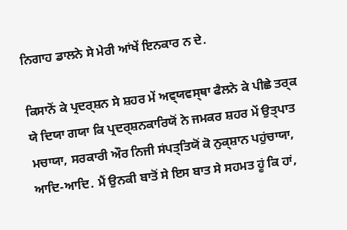ਨਿਗਾਹ ਡਾਲਨੇ ਸੇ ਮੇਰੀ ਆਂਖੇਂ ਇਨਕਾਰ ਨ ਦੇ.

ਕਿਸਾਨੋਂ ਕੇ ਪ੍ਰਦਰ੍ਸ਼ਨ ਸੇ ਸ਼ਹਰ ਮੇਂ ਅਵ੍‍ਯਵਸ੍‍ਥਾ ਫੈਲਨੇ ਕੇ ਪੀਛੇ ਤਰ੍ਕ ਯੇ ਦਿਯਾ ਗਯਾ ਕਿ ਪ੍ਰਦਰ੍ਸ਼ਨਕਾਰਿਯੋਂ ਨੇ ਜਮਕਰ ਸ਼ਹਰ ਮੇਂ ਉਤ੍‍ਪਾਤ ਮਚਾਯਾ, ਸਰਕਾਰੀ ਔਰ ਨਿਜੀ ਸਂਪਤ੍ਤਿਯੋਂ ਕੋ ਨੁਕ੍‍ਸ਼ਾਨ ਪਹੁਂਚਾਯਾ, ਆਦਿ-ਆਦਿ. ਮੈਂ ਉਨਕੀ ਬਾਤੋਂ ਸੇ ਇਸ ਬਾਤ ਸੇ ਸਹਮਤ ਹੂਂ ਕਿ ਹਾਂ,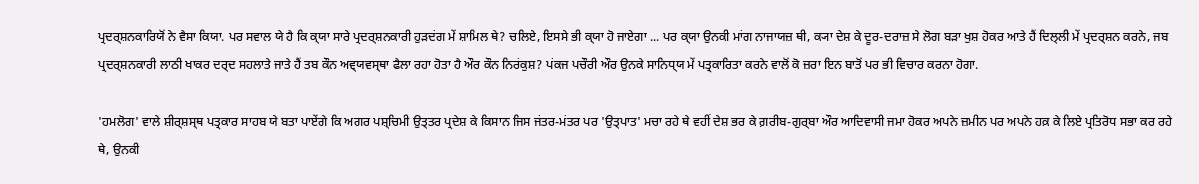ਪ੍ਰਦਰ੍ਸ਼ਨਕਾਰਿਯੋਂ ਨੇ ਵੈਸਾ ਕਿਯਾ. ਪਰ ਸਵਾਲ ਯੇ ਹੈ ਕਿ ਕ੍‍ਯਾ ਸਾਰੇ ਪ੍ਰਦਰ੍ਸ਼ਨਕਾਰੀ ਹੁਡ਼ਦਂਗ ਮੇਂ ਸ਼ਾਮਿਲ ਥੇ? ਚਲਿਏ, ਇਸਸੇ ਭੀ ਕ੍‍ਯਾ ਹੋ ਜਾਏਗਾ ... ਪਰ ਕ੍‍ਯਾ ਉਨਕੀ ਮਾਂਗ ਨਾਜਾਯਜ਼ ਥੀ, ਕ੍ਯਾ ਦੇਸ਼ ਕੇ ਦੂਰ-ਦਰਾਜ਼ ਸੇ ਲੋਗ ਬਡ਼ਾ ਖੁਸ਼ ਹੋਕਰ ਆਤੇ ਹੈਂ ਦਿਲ੍‍ਲੀ ਮੇਂ ਪ੍ਰਦਰ੍ਸ਼ਨ ਕਰਨੇ, ਜਬ ਪ੍ਰਦਰ੍ਸ਼ਨਕਾਰੀ ਲਾਠੀ ਖਾਕਰ ਦਰ੍ਦ ਸਹਲਾਤੇ ਜਾਤੇ ਹੈਂ ਤਬ ਕੌਨ ਅਵ੍‍ਯਵਸ੍‍ਥਾ ਫੈਲਾ ਰਹਾ ਹੋਤਾ ਹੈ ਔਰ ਕੌਨ ਨਿਰਂਕੁਸ਼? ਪਂਕਜ ਪਚੌਰੀ ਔਰ ਉਨਕੇ ਸਾਨਿਧ੍‍ਯ ਮੇਂ ਪਤ੍ਰਕਾਰਿਤਾ ਕਰਨੇ ਵਾਲੋਂ ਕੋ ਜ਼ਰਾ ਇਨ ਬਾਤੋਂ ਪਰ ਭੀ ਵਿਚਾਰ ਕਰਨਾ ਹੋਗਾ.

'ਹਮਲੋਗ' ਵਾਲੇ ਸ਼ੀਰ੍ਸ਼ਸ੍‍ਥ ਪਤ੍ਰਕਾਰ ਸਾਹਬ ਯੇ ਬਤਾ ਪਾਏਂਗੇ ਕਿ ਅਗਰ ਪਸ਼੍ਚਿਮੀ ਉਤ੍ਤਰ ਪ੍ਰਦੇਸ਼ ਕੇ ਕਿਸਾਨ ਜਿਸ ਜਂਤਰ-ਮਂਤਰ ਪਰ 'ਉਤ੍‍ਪਾਤ' ਮਚਾ ਰਹੇ ਥੇ ਵਹੀਂ ਦੇਸ਼ ਭਰ ਕੇ ਗ਼ਰੀਬ-ਗੁਰ੍ਬਾ ਔਰ ਆਦਿਵਾਸੀ ਜਮਾ ਹੋਕਰ ਅਪਨੇ ਜ਼ਮੀਨ ਪਰ ਅਪਨੇ ਹਕ਼ ਕੇ ਲਿਏ ਪ੍ਰਤਿਰੋਧ ਸਭਾ ਕਰ ਰਹੇ ਥੇ, ਉਨਕੀ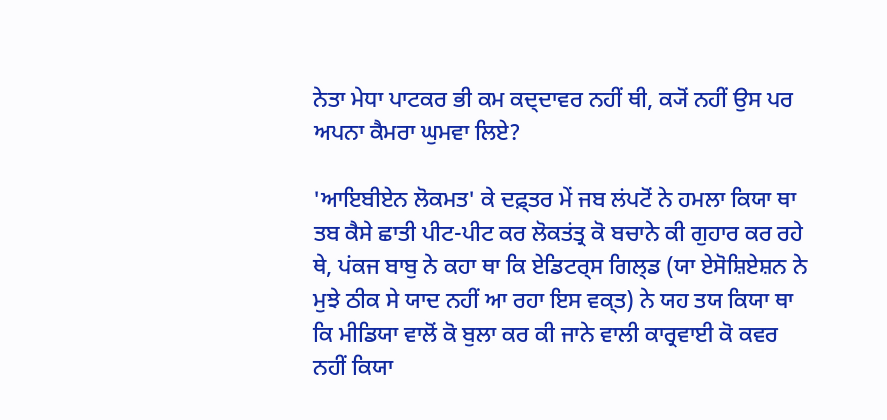ਨੇਤਾ ਮੇਧਾ ਪਾਟਕਰ ਭੀ ਕਮ ਕਦ੍ਦਾਵਰ ਨਹੀਂ ਥੀ, ਕ੍ਯੋਂ ਨਹੀਂ ਉਸ ਪਰ ਅਪਨਾ ਕੈਮਰਾ ਘੁਮਵਾ ਲਿਏ?

'ਆਇਬੀਏਨ ਲੋਕਮਤ' ਕੇ ਦਫ਼੍ਤਰ ਮੇਂ ਜਬ ਲਂਪਟੋਂ ਨੇ ਹਮਲਾ ਕਿਯਾ ਥਾ ਤਬ ਕੈਸੇ ਛਾਤੀ ਪੀਟ-ਪੀਟ ਕਰ ਲੋਕਤਂਤ੍ਰ ਕੋ ਬਚਾਨੇ ਕੀ ਗੁਹਾਰ ਕਰ ਰਹੇ ਥੇ, ਪਂਕਜ ਬਾਬੁ ਨੇ ਕਹਾ ਥਾ ਕਿ ਏਡਿਟਰ੍ਸ ਗਿਲ੍‍ਡ (ਯਾ ਏਸੋਸ਼ਿਏਸ਼ਨ ਨੇ ਮੁਝੇ ਠੀਕ ਸੇ ਯਾਦ ਨਹੀਂ ਆ ਰਹਾ ਇਸ ਵਕ੍‍ਤ) ਨੇ ਯਹ ਤਯ ਕਿਯਾ ਥਾ ਕਿ ਮੀਡਿਯਾ ਵਾਲੋਂ ਕੋ ਬੁਲਾ ਕਰ ਕੀ ਜਾਨੇ ਵਾਲੀ ਕਾਰ੍ਰਵਾਈ ਕੋ ਕਵਰ ਨਹੀਂ ਕਿਯਾ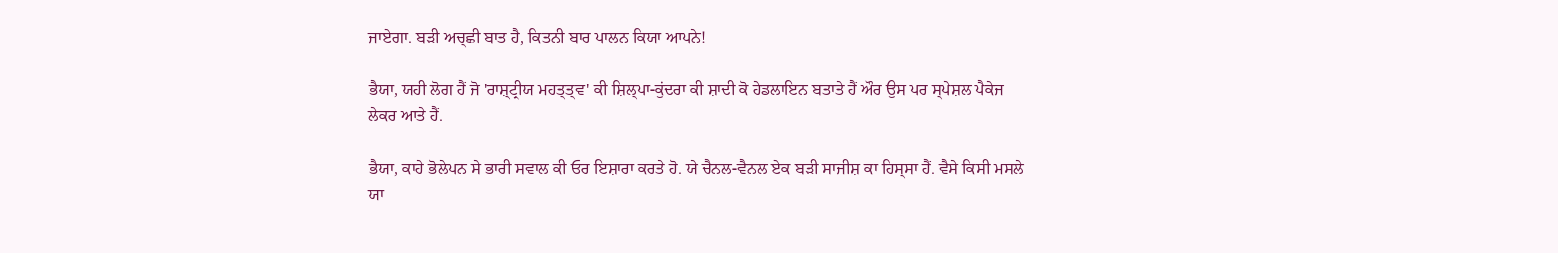ਜਾਏਗਾ. ਬਡ਼ੀ ਅਚ੍‍ਛੀ ਬਾਤ ਹੈ, ਕਿਤਨੀ ਬਾਰ ਪਾਲਨ ਕਿਯਾ ਆਪਨੇ!

ਭੈਯਾ, ਯਹੀ ਲੋਗ ਹੈਂ ਜੋ 'ਰਾਸ਼੍‍ਟ੍ਰੀਯ ਮਹਤ੍ਤ੍‍ਵ' ਕੀ ਸ਼ਿਲ੍‍ਪਾ-ਕੁਂਦਰਾ ਕੀ ਸ਼ਾਦੀ ਕੋ ਹੇਡਲਾਇਨ ਬਤਾਤੇ ਹੈਂ ਔਰ ਉਸ ਪਰ ਸ੍‍ਪੇਸ਼ਲ ਪੈਕੇਜ ਲੇਕਰ ਆਤੇ ਹੈਂ.

ਭੈਯਾ, ਕਾਹੇ ਭੋਲੇਪਨ ਸੇ ਭਾਰੀ ਸਵਾਲ ਕੀ ਓਰ ਇਸ਼ਾਰਾ ਕਰਤੇ ਹੋ. ਯੇ ਚੈਨਲ-ਵੈਨਲ ਏਕ ਬਡ਼ੀ ਸਾਜੀਸ਼ ਕਾ ਹਿਸ੍‍ਸਾ ਹੈਂ. ਵੈਸੇ ਕਿਸੀ ਮਸਲੇ ਯਾ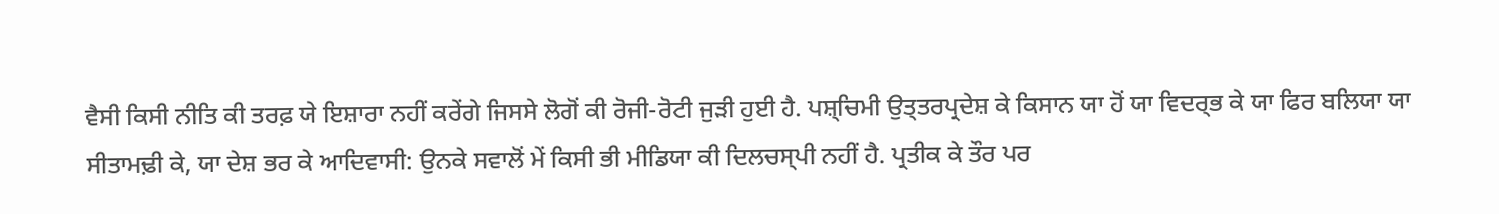ਵੈਸੀ ਕਿਸੀ ਨੀਤਿ ਕੀ ਤਰਫ਼ ਯੇ ਇਸ਼ਾਰਾ ਨਹੀਂ ਕਰੇਂਗੇ ਜਿਸਸੇ ਲੋਗੋਂ ਕੀ ਰੋਜੀ-ਰੋਟੀ ਜੁਡ਼ੀ ਹੁਈ ਹੈ. ਪਸ਼੍ਚਿਮੀ ਉਤ੍ਤਰਪ੍ਰਦੇਸ਼ ਕੇ ਕਿਸਾਨ ਯਾ ਹੋਂ ਯਾ ਵਿਦਰ੍ਭ ਕੇ ਯਾ ਫਿਰ ਬਲਿਯਾ ਯਾ ਸੀਤਾਮਢ਼ੀ ਕੇ, ਯਾ ਦੇਸ਼ ਭਰ ਕੇ ਆਦਿਵਾਸੀ: ਉਨਕੇ ਸਵਾਲੋਂ ਮੇਂ ਕਿਸੀ ਭੀ ਮੀਡਿਯਾ ਕੀ ਦਿਲਚਸ੍‍ਪੀ ਨਹੀਂ ਹੈ. ਪ੍ਰਤੀਕ ਕੇ ਤੌਰ ਪਰ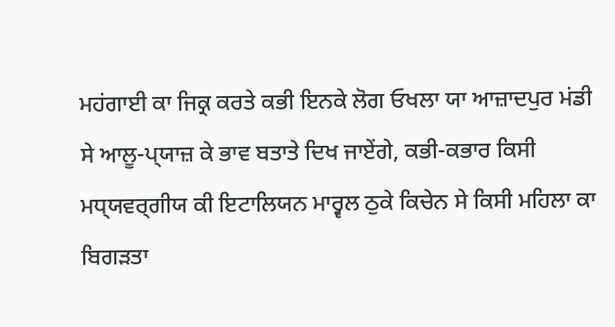ਮਹਂਗਾਈ ਕਾ ਜਿਕ੍ਰ ਕਰਤੇ ਕਭੀ ਇਨਕੇ ਲੋਗ ਓਖਲਾ ਯਾ ਆਜ਼ਾਦਪੁਰ ਮਂਡੀ ਸੇ ਆਲੂ-ਪ੍‍ਯਾਜ਼ ਕੇ ਭਾਵ ਬਤਾਤੇ ਦਿਖ ਜਾਏਂਗੇ, ਕਭੀ-ਕਭਾਰ ਕਿਸੀ ਮਧ੍‍ਯਵਰ੍ਗੀਯ ਕੀ ਇਟਾਲਿਯਨ ਮਾਰ੍ਵਲ ਠੁਕੇ ਕਿਚੇਨ ਸੇ ਕਿਸੀ ਮਹਿਲਾ ਕਾ ਬਿਗਡ਼ਤਾ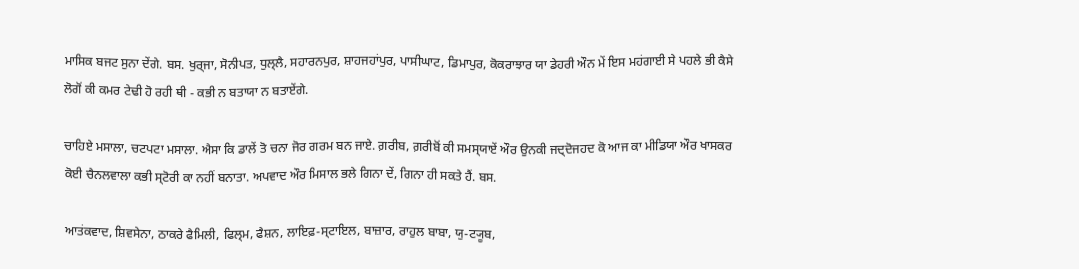ਮਾਸਿਕ ਬਜਟ ਸੁਨਾ ਦੇਂਗੇ. ਬਸ. ਖੁਰ੍ਜਾ, ਸੋਨੀਪਤ, ਧੁਲ੍‍ਲੈ, ਸਹਾਰਨਪੁਰ, ਸ਼ਾਹਜਹਾਂਪੁਰ, ਪਾਸੀਘਾਟ, ਡਿਮਾਪੁਰ, ਕੋਕਰਾਝਾਰ ਯਾ ਡੇਹਰੀ ਔਨ ਮੇਂ ਇਸ ਮਹਂਗਾਈ ਸੇ ਪਹਲੇ ਭੀ ਕੈਸੇ ਲੋਗੋਂ ਕੀ ਕਮਰ ਟੇਢੀ ਹੋ ਰਹੀ ਥੀ - ਕਭੀ ਨ ਬਤਾਯਾ ਨ ਬਤਾਏਂਗੇ.

ਚਾਹਿਏ ਮਸਾਲਾ, ਚਟਪਟਾ ਮਸਾਲਾ. ਐਸਾ ਕਿ ਡਾਲੇਂ ਤੋ ਚਨਾ ਜੋਰ ਗਰਮ ਬਨ ਜਾਏ. ਗ਼ਰੀਬ, ਗ਼ਰੀਬੋਂ ਕੀ ਸਮਸ੍‍ਯਾਏਂ ਔਰ ਉਨਕੀ ਜਦ੍ਦੋਜਹਦ ਕੋ ਆਜ ਕਾ ਮੀਡਿਯਾ ਔਰ ਖਾਸਕਰ ਕੋਈ ਚੈਨਲਵਾਲਾ ਕਭੀ ਸ੍‍ਟੋਰੀ ਕਾ ਨਹੀਂ ਬਨਾਤਾ. ਅਪਵਾਦ ਔਰ ਮਿਸਾਲ ਭਲੇ ਗਿਨਾ ਦੇਂ, ਗਿਨਾ ਹੀ ਸਕਤੇ ਹੈਂ. ਬਸ.

ਆਤਂਕਵਾਦ, ਸ਼ਿਵਸੇਨਾ, ਠਾਕਰੇ ਫੈਮਿਲੀ, ਫਿਲ੍‍ਮ, ਫੈਸ਼ਨ, ਲਾਇਫ਼-ਸ੍‍ਟਾਇਲ, ਬਾਜ਼ਾਰ, ਰਾਹੁਲ ਬਾਬਾ, ਯੁ-ਟ੍ਯੂਬ,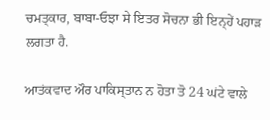ਚਮਤ੍‍ਕਾਰ, ਬਾਬਾ-ਓਝਾ ਸੇ ਇਤਰ ਸੋਚਨਾ ਭੀ ਇਨ੍‍ਹੇਂ ਪਹਾਡ਼ ਲਗਤਾ ਹੈ.

ਆਤਂਕਵਾਦ ਔਰ ਪਾਕਿਸ੍‍ਤਾਨ ਨ ਹੋਤਾ ਤੋ 24 ਘਂਟੇ ਵਾਲੇ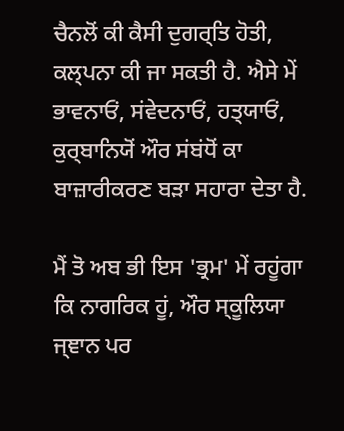ਚੈਨਲੋਂ ਕੀ ਕੈਸੀ ਦੁਗਰ੍ਤਿ ਹੋਤੀ, ਕਲ੍‍ਪਨਾ ਕੀ ਜਾ ਸਕਤੀ ਹੈ. ਐਸੇ ਮੇਂ ਭਾਵਨਾਓਂ, ਸਂਵੇਦਨਾਓਂ, ਹਤ੍‍ਯਾਓਂ, ਕੁਰ੍ਬਾਨਿਯੋਂ ਔਰ ਸਂਬਂਧੋਂ ਕਾ ਬਾਜ਼ਾਰੀਕਰਣ ਬਡ਼ਾ ਸਹਾਰਾ ਦੇਤਾ ਹੈ.

ਮੈਂ ਤੋ ਅਬ ਭੀ ਇਸ 'ਭ੍ਰਮ' ਮੇਂ ਰਹੂਂਗਾ ਕਿ ਨਾਗਰਿਕ ਹੂਂ, ਔਰ ਸ੍‍ਕੂਲਿਯਾ ਜ੍ਞਾਨ ਪਰ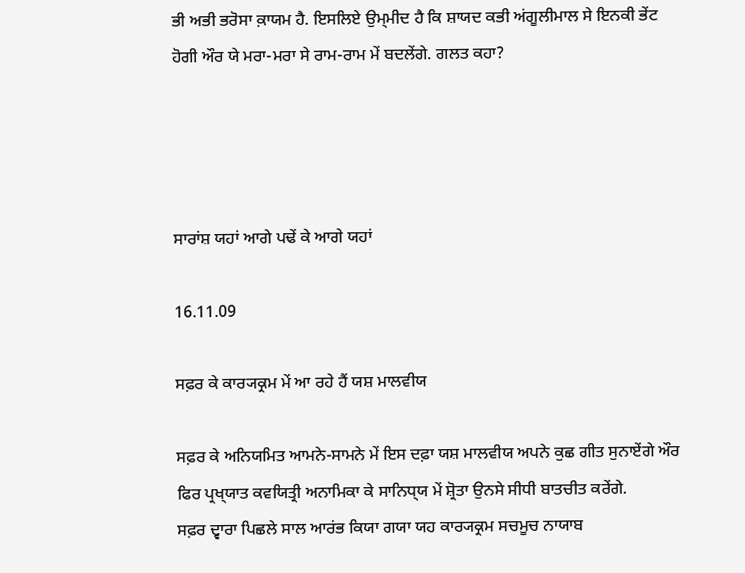ਭੀ ਅਭੀ ਭਰੋਸਾ ਕ਼ਾਯਮ ਹੈ. ਇਸਲਿਏ ਉਮ੍‍ਮੀਦ ਹੈ ਕਿ ਸ਼ਾਯਦ ਕਭੀ ਅਂਗੂਲੀਮਾਲ ਸੇ ਇਨਕੀ ਭੇਂਟ ਹੋਗੀ ਔਰ ਯੇ ਮਰਾ-ਮਰਾ ਸੇ ਰਾਮ-ਰਾਮ ਮੇਂ ਬਦਲੇਂਗੇ. ਗਲਤ ਕਹਾ?




ਸਾਰਾਂਸ਼ ਯਹਾਂ ਆਗੇ ਪਢੇਂ ਕੇ ਆਗੇ ਯਹਾਂ

16.11.09

ਸਫ਼ਰ ਕੇ ਕਾਰ੍ਯਕ੍ਰਮ ਮੇਂ ਆ ਰਹੇ ਹੈਂ ਯਸ਼ ਮਾਲਵੀਯ

ਸਫ਼ਰ ਕੇ ਅਨਿਯਮਿਤ ਆਮਨੇ-ਸਾਮਨੇ ਮੇਂ ਇਸ ਦਫ਼ਾ ਯਸ਼ ਮਾਲਵੀਯ ਅਪਨੇ ਕੁਛ ਗੀਤ ਸੁਨਾਏਂਗੇ ਔਰ ਫਿਰ ਪ੍ਰਖ੍‍ਯਾਤ ਕਵਯਿਤ੍ਰੀ ਅਨਾਮਿਕਾ ਕੇ ਸਾਨਿਧ੍‍ਯ ਮੇਂ ਸ਼੍ਰੋਤਾ ਉਨਸੇ ਸੀਧੀ ਬਾਤਚੀਤ ਕਰੇਂਗੇ.
ਸਫ਼ਰ ਦ੍ਵਾਰਾ ਪਿਛਲੇ ਸਾਲ ਆਰਂਭ ਕਿਯਾ ਗਯਾ ਯਹ ਕਾਰ੍ਯਕ੍ਰਮ ਸਚਮੂਚ ਨਾਯਾਬ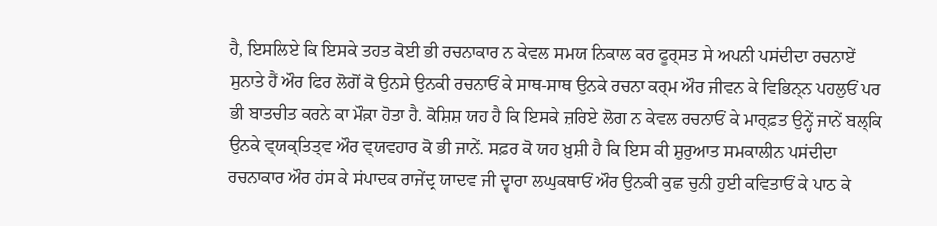ਹੈ, ਇਸਲਿਏ ਕਿ ਇਸਕੇ ਤਹਤ ਕੋਈ ਭੀ ਰਚਨਾਕਾਰ ਨ ਕੇਵਲ ਸਮਯ‍ ਨਿਕਾਲ ਕਰ ਫੂਰ੍ਸਤ ਸੇ ਅਪਨੀ ਪਸਂਦੀਦਾ ਰਚਨਾਏਂ ਸੁਨਾਤੇ ਹੈਂ ਔਰ ਫਿਰ ਲੋਗੋਂ ਕੋ ਉਨਸੇ ਉਨਕੀ ਰਚਨਾਓਂ ਕੇ ਸਾਥ-ਸਾਥ ਉਨਕੇ ਰਚਨਾ ਕਰ੍ਮ ਔਰ ਜੀਵਨ ਕੇ ਵਿਭਿਨ੍‍ਨ ਪਹਲੁਓਂ ਪਰ ਭੀ ਬਾਤਚੀਤ ਕਰਨੇ ਕਾ ਮੌਕ਼ਾ ਹੋਤਾ ਹੈ. ਕੋਸ਼ਿਸ਼ ਯਹ ਹੈ ਕਿ ਇਸਕੇ ਜ਼ਰਿਏ ਲੋਗ ਨ ਕੇਵਲ ਰਚਨਾਓਂ ਕੇ ਮਾਰ੍ਫ਼ਤ ਉਨ੍ਹੇਂ ਜਾਨੇਂ ਬਲ੍ਕਿ ਉਨਕੇ ਵ੍‍ਯਕ੍ਤਿਤ੍‍ਵ ਔਰ ਵ੍‍ਯਵਹਾਰ ਕੋ ਭੀ ਜਾਨੇਂ. ਸਫ਼ਰ ਕੋ ਯਹ ਖ਼ੁਸ਼ੀ ਹੈ ਕਿ ਇਸ ਕੀ ਸ਼ੁਰੁਆਤ ਸਮਕਾਲੀਨ ਪਸਂਦੀਦਾ ਰਚਨਾਕਾਰ ਔਰ ਹਂਸ ਕੇ ਸਂਪਾਦਕ ਰਾਜੇਂਦ੍ਰ ਯਾਦਵ ਜੀ ਦ੍ਵਾਰਾ ਲਘੁਕਥਾਓਂ ਔਰ ਉਨਕੀ ਕੁਛ ਚੁਨੀ ਹੁਈ ਕਵਿਤਾਓਂ ਕੇ ਪਾਠ ਕੇ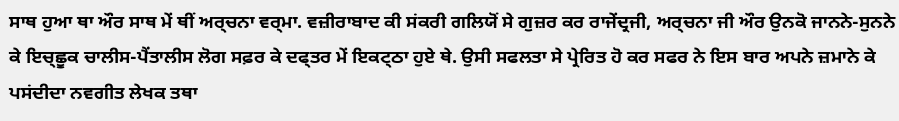ਸਾਥ ਹੁਆ ਥਾ ਔਰ ਸਾਥ ਮੇਂ ਥੀਂ ਅਰ੍ਚਨਾ ਵਰ੍ਮਾ. ਵਜ਼ੀਰਾਬਾਦ ਕੀ ਸਂਕਰੀ ਗਲਿਯੋਂ ਸੇ ਗੁਜ਼ਰ ਕਰ ਰਾਜੇਂਦ੍ਰਜੀ, ਅਰ੍ਚਨਾ ਜੀ ਔਰ ਉਨਕੋ ਜਾਨਨੇ-ਸੁਨਨੇ ਕੇ ਇਚ੍‍ਛੂਕ ਚਾਲੀਸ-ਪੈਂਤਾਲੀਸ ਲੋਗ ਸਫ਼ਰ ਕੇ ਦਫ੍ਤਰ ਮੇਂ ਇਕਟ੍ਠਾ ਹੁਏ ਥੇ. ਉਸੀ ਸਫਲਤਾ ਸੇ ਪ੍ਰੇਰਿਤ ਹੋ ਕਰ ਸਫਰ ਨੇ ਇਸ ਬਾਰ ਅਪਨੇ ਜ਼ਮਾਨੇ ਕੇ ਪਸਂਦੀਦਾ ਨਵਗੀਤ ਲੇਖਕ ਤਥਾ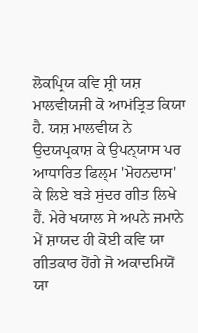ਲੋਕਪ੍ਰਿਯ ਕਵਿ ਸ਼੍ਰੀ ਯਸ਼ ਮਾਲਵੀਯਜੀ ਕੋ ਆਮਂਤ੍ਰਿਤ ਕਿਯਾ ਹੈ. ਯਸ਼ ਮਾਲਵੀਯ ਨੇ ਉਦਯਪ੍ਰਕਾਸ਼ ਕੇ ਉਪਨ੍‍ਯਾਸ ਪਰ ਆਧਾਰਿਤ ਫਿਲ੍‍ਮ 'ਮੋਹਨਦਾਸ' ਕੇ ਲਿਏ ਬਡ਼ੇ ਸੁਂਦਰ ਗੀਤ ਲਿਖੇ ਹੈਂ. ਮੇਰੇ ਖਯਾਲ ਸੇ ਅਪਨੇ ਜਮਾਨੇ ਮੇਂ ਸ਼ਾਯਦ ਹੀ ਕੋਈ ਕਵਿ ਯਾ ਗੀਤਕਾਰ ਹੋਂਗੇ ਜੋ ਅਕਾ‍ਦਮਿਯੋਂ ਯਾ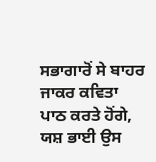ਸਭਾਗਾਰੋਂ ਸੇ ਬਾਹਰ ਜਾਕਰ ਕਵਿਤਾ ਪਾਠ ਕਰਤੇ ਹੋਂਗੇ, ਯਸ਼ ਭਾਈ ਉਸ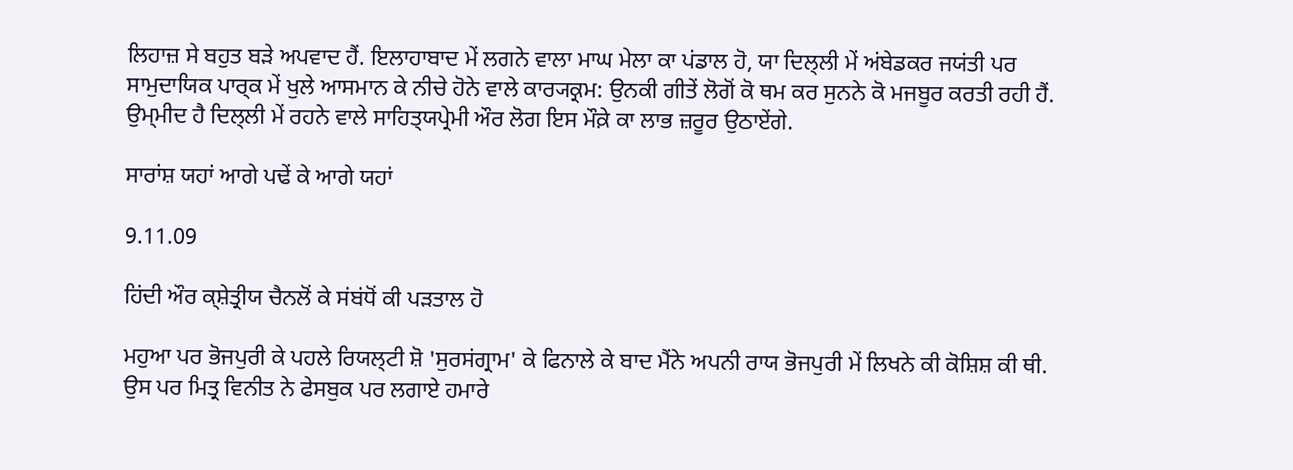ਲਿਹਾਜ਼ ਸੇ ਬਹੁਤ ਬਡ਼ੇ ਅਪਵਾਦ ਹੈਂ. ਇਲਾਹਾਬਾਦ ਮੇਂ ਲਗਨੇ ਵਾਲਾ ਮਾਘ ਮੇਲਾ ਕਾ ਪਂਡਾਲ ਹੋ, ਯਾ ਦਿਲ੍‍ਲੀ ਮੇਂ ਅਂਬੇਡਕਰ ਜਯਂਤੀ ਪਰ ਸਾਮੁਦਾਯਿਕ ਪਾਰ੍ਕ ਮੇਂ ਖੁਲੇ ਆਸਮਾਨ ਕੇ ਨੀਚੇ ਹੋਨੇ ਵਾਲੇ ਕਾਰ੍ਯਕ੍ਰਮ: ਉਨਕੀ ਗੀਤੇਂ ਲੋਗੋਂ ਕੋ ਥਮ ਕਰ ਸੁਨਨੇ ਕੋ ਮਜਬੂਰ ਕਰਤੀ ਰਹੀ ਹੈਂ.
ਉਮ੍‍ਮੀਦ ਹੈ ਦਿਲ੍‍ਲੀ ਮੇਂ ਰਹਨੇ ਵਾਲੇ ਸਾਹਿਤ੍‍ਯਪ੍ਰੇਮੀ ਔਰ ਲੋਗ ਇਸ ਮੌਕ਼ੇ ਕਾ ਲਾਭ ਜ਼ਰੂਰ ਉਠਾਏਂਗੇ.

ਸਾਰਾਂਸ਼ ਯਹਾਂ ਆਗੇ ਪਢੇਂ ਕੇ ਆਗੇ ਯਹਾਂ

9.11.09

ਹਿਂਦੀ ਔਰ ਕ੍ਸ਼ੇਤ੍ਰੀਯ ਚੈਨਲੋਂ ਕੇ ਸਂਬਂਧੋਂ ਕੀ ਪਡ਼ਤਾਲ ਹੋ

ਮਹੁਆ ਪਰ ਭੋਜਪੁਰੀ ਕੇ ਪਹਲੇ ਰਿਯਲ੍‍ਟੀ ਸ਼ੋ 'ਸੁਰਸਂਗ੍ਰਾਮ' ਕੇ ਫਿਨਾਲੇ ਕੇ ਬਾਦ ਮੈਂਨੇ ਅਪਨੀ ਰਾਯ ਭੋਜਪੁਰੀ ਮੇਂ ਲਿਖਨੇ ਕੀ ਕੋਸ਼ਿਸ਼ ਕੀ ਥੀ. ਉਸ ਪਰ ਮਿਤ੍ਰ ਵਿਨੀਤ ਨੇ ਫੇਸਬੁਕ ਪਰ ਲਗਾਏ ਹਮਾਰੇ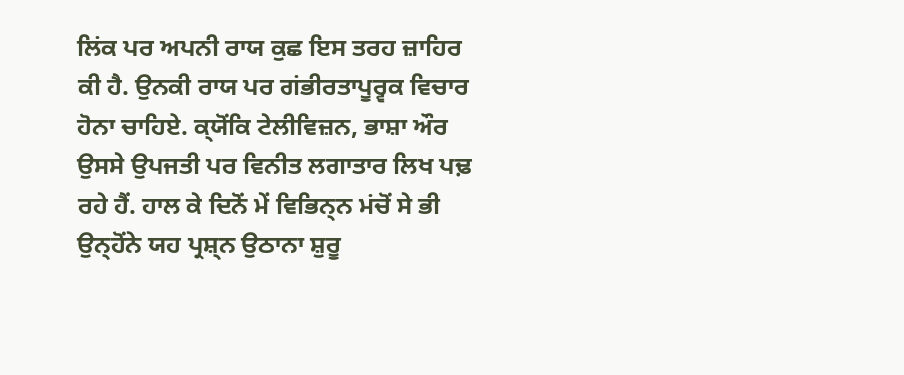ਲਿਂਕ ਪਰ ਅਪਨੀ ਰਾਯ ਕੁਛ ਇਸ ਤਰਹ ਜ਼ਾਹਿਰ ਕੀ ਹੈ. ਉਨਕੀ ਰਾਯ ਪਰ ਗਂਭੀਰਤਾਪੂਰ੍ਵਕ ਵਿਚਾਰ ਹੋਨਾ ਚਾਹਿਏ. ਕ੍‍ਯੋਂਕਿ ਟੇਲੀਵਿਜ਼ਨ, ਭਾਸ਼ਾ ਔਰ ਉਸਸੇ ਉਪਜਤੀ ਪਰ ਵਿਨੀਤ ਲਗਾਤਾਰ ਲਿਖ ਪਢ਼ ਰਹੇ ਹੈਂ. ਹਾਲ ਕੇ ਦਿਨੋਂ ਮੇਂ ਵਿਭਿਨ੍‍ਨ ਮਂਚੋਂ ਸੇ ਭੀ ਉਨ੍‍ਹੋਂਨੇ ਯਹ ਪ੍ਰਸ਼੍‍ਨ ਉਠਾਨਾ ਸ਼ੁਰੂ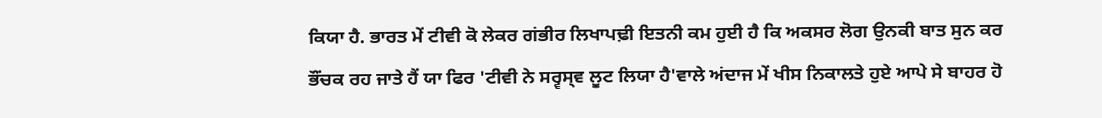ਕਿਯਾ ਹੈ. ਭਾਰਤ ਮੇਂ ਟੀਵੀ ਕੋ ਲੇਕਰ ਗਂਭੀਰ ਲਿਖਾਪਢ਼ੀ ਇਤਨੀ ਕਮ ਹੁਈ ਹੈ ਕਿ ਅਕਸਰ ਲੋਗ ਉਨਕੀ ਬਾਤ ਸੁਨ ਕਰ ਭੌਂਚਕ ਰਹ ਜਾਤੇ ਹੈਂ ਯਾ ਫਿਰ 'ਟੀਵੀ ਨੇ ਸਰ੍ਵਸ੍‍ਵ ਲੂਟ ਲਿਯਾ ਹੈ'ਵਾਲੇ ਅਂਦਾਜ ਮੇਂ ਖੀਸ ਨਿਕਾਲਤੇ ਹੁਏ ਆਪੇ ਸੇ ਬਾਹਰ ਹੋ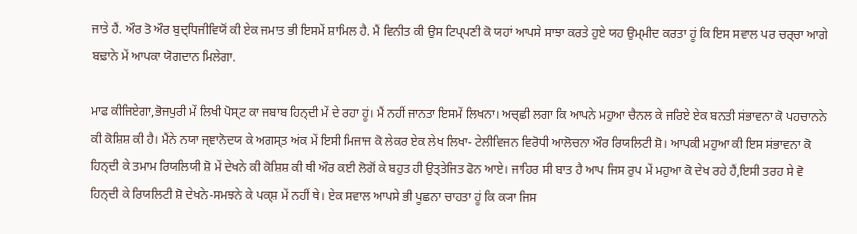ਜਾਤੇ ਹੈਂ. ਔਰ ਤੋ ਔਰ ਬੁਦ੍ਧਿਜੀਵਿਯੋਂ ਕੀ ਏਕ ਜਮਾਤ ਭੀ ਇਸਮੇਂ ਸ਼ਾਮਿਲ ਹੈ. ਮੈਂ ਵਿਨੀਤ ਕੀ ਉਸ ਟਿਪ੍‍ਪਣੀ ਕੋ ਯਹਾਂ ਆਪਸੇ ਸਾਝਾ ਕਰਤੇ ਹੁਏ ਯਹ ਉਮ੍‍ਮੀਦ ਕਰਤਾ ਹੂਂ ਕਿ ਇਸ ਸਵਾਲ ਪਰ ਚਰ੍ਚਾ ਆਗੇ ਬਢ਼ਾਨੇ ਮੇਂ ਆਪਕਾ ਯੋਗਦਾਨ ਮਿਲੇਗਾ.

ਮਾਫ ਕੀਜਿਏਗਾ,ਭੋਜਪੁਰੀ ਮੇਂ ਲਿਖੀ ਪੋਸ੍ਟ ਕਾ ਜਬਾਬ ਹਿਨ੍ਦੀ ਮੇਂ ਦੇ ਰਹਾ ਹੂਂ। ਮੈਂ ਨਹੀਂ ਜਾਨਤਾ ਇਸਮੇਂ ਲਿਖਨਾ। ਅਚ੍ਛੀ ਲਗਾ ਕਿ ਆਪਨੇ ਮਹੁਆ ਚੈਨਲ ਕੇ ਜਰਿਏ ਏਕ ਬਨਤੀ ਸਂਭਾਵਨਾ ਕੋ ਪਹਚਾਨਨੇ ਕੀ ਕੋਸ਼ਿਸ਼ ਕੀ ਹੈ। ਮੈਂਨੇ ਨਯਾ ਜ੍ਞਾਨੋਦਯ ਕੇ ਅਗਸ੍ਤ ਅਂਕ ਮੇਂ ਇਸੀ ਮਿਜਾਜ ਕੋ ਲੇਕਰ ਏਕ ਲੇਖ ਲਿਖਾ- ਟੇਲੀਵਿਜਨ ਵਿਰੋਧੀ ਆਲੋਚਨਾ ਔਰ ਰਿਯਲਿਟੀ ਸ਼ੋ। ਆਪਕੀ ਮਹੁਆ ਕੀ ਇਸ ਸਂਭਾਵਨਾ ਕੋ ਹਿਨ੍ਦੀ ਕੇ ਤਮਾਮ ਰਿਯਲਿਯੀ ਸ਼ੋ ਮੇਂ ਦੇਖਨੇ ਕੀ ਕੋਸ਼ਿਸ਼ ਕੀ ਥੀ ਔਰ ਕਈ ਲੋਗੋਂ ਕੇ ਬਹੁਤ ਹੀ ਉਤ੍ਤੇਜਿਤ ਫੋਨ ਆਏ। ਜਾਹਿਰ ਸੀ ਬਾਤ ਹੈ ਆਪ ਜਿਸ ਰੁਪ ਮੇਂ ਮਹੁਆ ਕੋ ਦੇਖ ਰਹੇ ਹੈਂ,ਇਸੀ ਤਰਹ ਸੇ ਵੋ ਹਿਨ੍ਦੀ ਕੇ ਰਿਯਲਿਟੀ ਸ਼ੋ ਦੇਖਨੇ-ਸਮਝਨੇ ਕੇ ਪਕ੍ਸ਼ ਮੇਂ ਨਹੀਂ ਥੇ। ਏਕ ਸਵਾਲ ਆਪਸੇ ਭੀ ਪੂਛਨਾ ਚਾਹਤਾ ਹੂਂ ਕਿ ਕ੍ਯਾ ਜਿਸ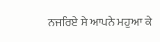ਨਜਰਿਏ ਸੇ ਆਪਨੇ ਮਹੁਆ ਕੇ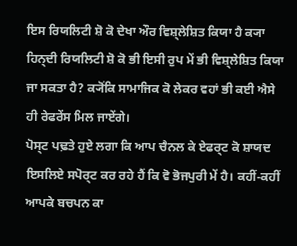ਇਸ ਰਿਯਲਿਟੀ ਸ਼ੋ ਕੋ ਦੇਖਾ ਔਰ ਵਿਸ਼੍ਲੇਸ਼ਿਤ ਕਿਯਾ ਹੈ ਕ੍ਯਾ ਹਿਨ੍ਦੀ ਰਿਯਲਿਟੀ ਸ਼ੋ ਕੋ ਭੀ ਇਸੀ ਰੁਪ ਮੇਂ ਭੀ ਵਿਸ਼੍ਲੇਸ਼ਿਤ ਕਿਯਾ ਜਾ ਸਕਤਾ ਹੈ? ਕ੍ਯੋਂਕਿ ਸਾਮਾਜਿਕ ਕੋ ਲੇਕਰ ਵਹਾਂ ਭੀ ਕਈ ਐਸੇ ਹੀ ਰੇਫਰੇਂਸ ਮਿਲ ਜਾਏਂਗੇ।
ਪੋਸ੍ਟ ਪਢ਼ਤੇ ਹੁਏ ਲਗਾ ਕਿ ਆਪ ਚੈਨਲ ਕੇ ਏਫਰ੍ਟ ਕੋ ਸ਼ਾਯਦ ਇਸਲਿਏ ਸਪੋਰ੍ਟ ਕਰ ਰਹੇ ਹੈਂ ਕਿ ਵੋ ਭੋਜਪੁਰੀ ਮੇਂ ਹੈ। ਕਹੀਂ-ਕਹੀਂ ਆਪਕੇ ਬਚਪਨ ਕਾ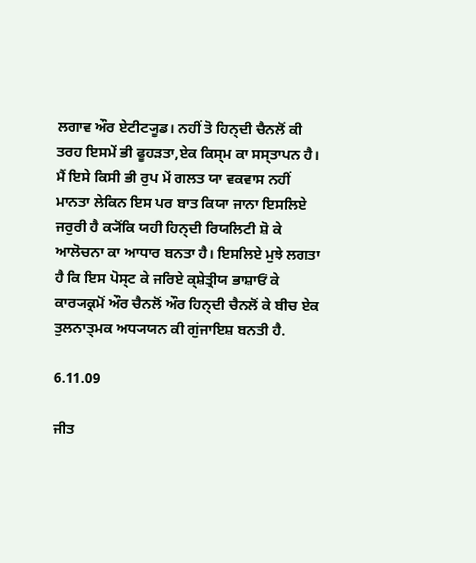ਲਗਾਵ ਔਰ ਏਟੀਟ੍ਯੂਡ। ਨਹੀਂ ਤੋ ਹਿਨ੍ਦੀ ਚੈਨਲੋਂ ਕੀ ਤਰਹ ਇਸਮੇਂ ਭੀ ਫੂਹਡ਼ਤਾ,ਏਕ ਕਿਸ੍ਮ ਕਾ ਸਸ੍ਤਾਪਨ ਹੈ। ਮੈਂ ਇਸੇ ਕਿਸੀ ਭੀ ਰੁਪ ਮੇਂ ਗਲਤ ਯਾ ਵਕਵਾਸ ਨਹੀਂ ਮਾਨਤਾ ਲੇਕਿਨ ਇਸ ਪਰ ਬਾਤ ਕਿਯਾ ਜਾਨਾ ਇਸਲਿਏ ਜਰੁਰੀ ਹੈ ਕ੍ਯੋਂਕਿ ਯਹੀ ਹਿਨ੍ਦੀ ਰਿਯਲਿਟੀ ਸ਼ੋ ਕੇ ਆਲੋਚਨਾ ਕਾ ਆਧਾਰ ਬਨਤਾ ਹੈ। ਇਸਲਿਏ ਮੁਝੇ ਲਗਤਾ ਹੈ ਕਿ ਇਸ ਪੋਸ੍ਟ ਕੇ ਜਰਿਏ ਕ੍ਸ਼ੇਤ੍ਰੀਯ ਭਾਸ਼ਾਓਂ ਕੇ ਕਾਰ੍ਯਕ੍ਰਮੋਂ ਔਰ ਚੈਨਲੋਂ ਔਰ ਹਿਨ੍ਦੀ ਚੈਨਲੋਂ ਕੇ ਬੀਚ ਏਕ ਤੁਲਨਾਤ੍ਮਕ ਅਧ੍ਯਯਨ ਕੀ ਗੁਂਜਾਇਸ਼ ਬਨਤੀ ਹੈ.

6.11.09

ਜੀਤ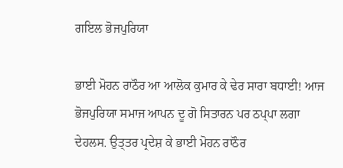ਗਇਲ ਭੋਜਪੁਰਿਯਾ

ਭਾਈ ਮੋਹਨ ਰਾਠੌਰ ਆ ਆਲੋਕ ਕੁਮਾਰ ਕੇ ਢੇਰ ਸਾਰਾ ਬਧਾਈ! ਆਜ ਭੋਜਪੁਰਿਯਾ ਸਮਾਜ ਆਪਨ ਦੂ ਗੋ ਸਿਤਾਰਨ ਪਰ ਠਪ੍‍ਪਾ ਲਗਾ ਦੇਹਲਸ. ਉਤ੍ਤਰ ਪ੍ਰਦੇਸ਼ ਕੇ ਭਾਈ ਮੋਹਨ ਰਾਠੌਰ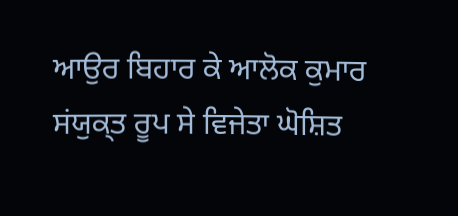ਆਉਰ ਬਿਹਾਰ ਕੇ ਆਲੋਕ ਕੁਮਾਰ ਸਂਯੁਕ੍‍ਤ ਰੂਪ ਸੇ ਵਿਜੇਤਾ ਘੋਸ਼ਿਤ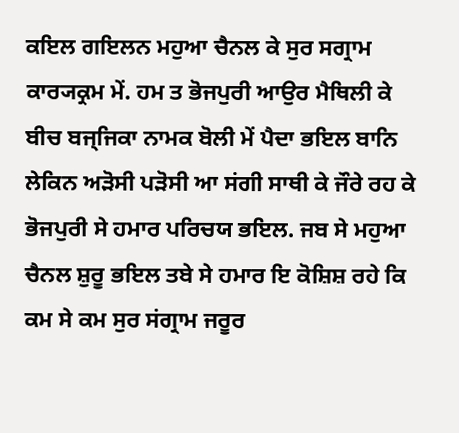ਕਇਲ ਗਇਲਨ ਮਹੁਆ ਚੈਨਲ ਕੇ ਸੁਰ ਸਗ੍ਰਾਮ ਕਾਰ੍ਯਕ੍ਰਮ ਮੇਂ. ਹਮ ਤ ਭੋਜਪੁਰੀ ਆਉਰ ਮੈਥਿਲੀ ਕੇ ਬੀਚ ਬਜ੍ਜਿਕਾ ਨਾਮਕ ਬੋਲੀ ਮੇਂ ਪੈਦਾ ਭਇਲ ਬਾਨਿ ਲੇਕਿਨ ਅਡ਼ੋਸੀ ਪਡ਼ੋਸੀ ਆ ਸਂਗੀ ਸਾਥੀ ਕੇ ਜੌਰੇ ਰਹ ਕੇ ਭੋਜਪੁਰੀ ਸੇ ਹਮਾਰ ਪਰਿਚਯ ਭਇਲ. ਜਬ ਸੇ ਮਹੁਆ ਚੈਨਲ ਸ਼ੁਰੂ ਭਇਲ ਤਬੇ ਸੇ ਹਮਾਰ ਇ ਕੋਸ਼ਿਸ਼ ਰਹੇ ਕਿ ਕਮ ਸੇ ਕਮ ਸੁਰ ਸਂਗ੍ਰਾਮ ਜਰੂਰ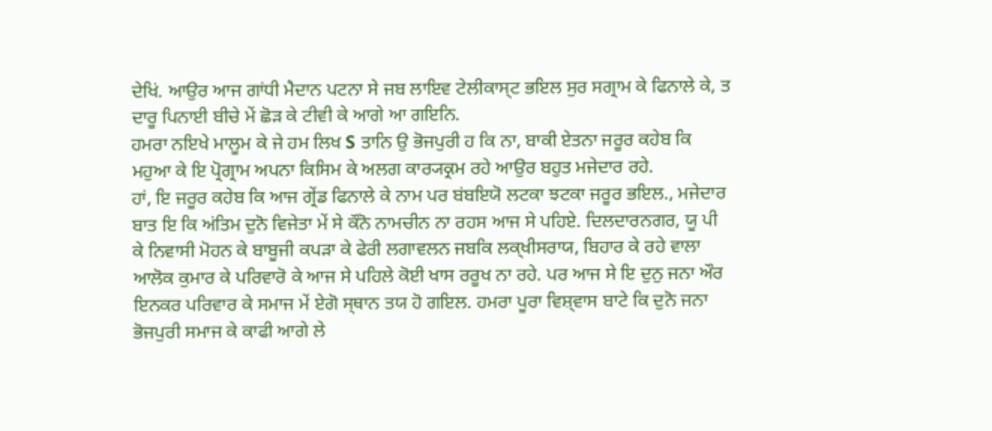ਦੇਖਿਂ. ਆਉਰ ਆਜ ਗਾਂਧੀ ਮੈਦਾਨ ਪਟਨਾ ਸੇ ਜਬ ਲਾਇਵ ਟੇ‍ਲੀਕਾਸ੍‍ਟ ਭਇਲ ਸੁਰ ਸਗ੍ਰਾਮ ਕੇ ਫਿਨਾਲੇ ਕੇ, ਤ ਦਾਰੂ ਪਿਨਾਈ ਬੀਚੇ ਮੇਂ ਛੋਡ਼ ਕੇ ਟੀਵੀ ਕੇ ਆਗੇ ਆ ਗਇਨਿ.
ਹਮਰਾ ਨਇਖੇ ਮਾਲੂਮ ਕੇ ਜੇ ਹਮ ਲਿਖ S ਤਾਨਿ ਉ ਭੋਜਪੁਰੀ ਹ ਕਿ ਨਾ, ਬਾਕੀ ਏਤਨਾ ਜਰੂਰ ਕਹੇਬ ਕਿ ਮਹੁਆ ਕੇ ਇ ਪ੍ਰੋਗ੍ਰਾਮ ਅਪਨਾ ਕਿਸਿਮ ਕੇ ਅਲਗ ਕਾਰ੍ਯਕ੍ਰਮ ਰਹੇ ਆਉਰ ਬਹੁਤ ਮਜੇਦਾਰ ਰਹੇ.
ਹਾਂ, ਇ ਜਰੂਰ ਕਹੇਬ ਕਿ ਆਜ ਗ੍ਰੇਂਡ ਫਿਨਾਲੇ ਕੇ ਨਾਮ ਪਰ ਬਂਬਇਯੋ ਲਟਕਾ ਝਟਕਾ ਜਰੂਰ ਭਇਲ., ਮਜੇਦਾਰ ਬਾਤ ਇ ਕਿ ਅਂਤਿਮ ਦੁਨੋ ਵਿਜੇਤਾ ਮੇਂ ਸੇ ਕੌਨੋ ਨਾਮਚੀਨ ਨਾ ਰਹਸ ਆਜ ਸੇ ਪਹਿਏ. ਦਿਲਦਾਰਨਗਰ, ਯੂ ਪੀ ਕੇ ਨਿਵਾਸੀ ਮੋਹਨ ਕੇ ਬਾਬੂਜੀ ਕਪਡ਼ਾ ਕੇ ਫੇਰੀ ਲਗਾਵਲਨ ਜਬਕਿ ਲਕ੍‍ਖੀਸਰਾਯ, ਬਿਹਾਰ ਕੇ ਰਹੇ ਵਾਲਾ ਆਲੋਕ ਕੁਮਾਰ ਕੇ ਪਰਿਵਾਰੋ ਕੇ ਆਜ ਸੇ ਪਹਿਲੇ ਕੋਈ ਖਾਸ ਰਰੂਖ ਨਾ ਰਹੇ. ਪਰ ਆਜ ਸੇ ਇ ਦੁਨੁ ਜਨਾ ਔਰ ਇਨਕਰ ਪਰਿਵਾਰ ਕੇ ਸਮਾਜ ਮੇਂ ਏਗੋ ਸ੍‍ਥਾਨ ਤਯ ਹੋ ਗਇਲ. ਹਮਰਾ ਪੂਰਾ ਵਿਸ਼੍‍ਵਾਸ ਬਾਟੇ ਕਿ ਦੁਨੋ ਜਨਾ ਭੋਜਪੁਰੀ ਸਮਾਜ ਕੇ ਕਾਫੀ ਆਗੇ ਲੇ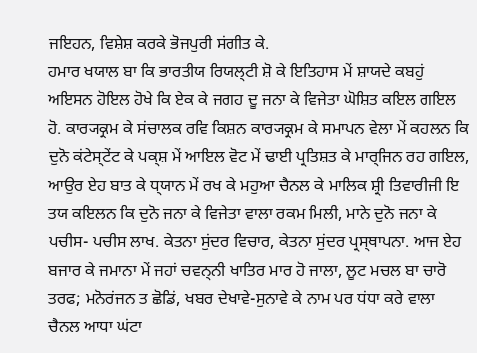ਜਇਹਨ, ਵਿਸ਼ੇਸ਼ ਕਰਕੇ ਭੋਜਪੁਰੀ ਸਂਗੀਤ ਕੇ.
ਹਮਾਰ ਖਯਾਲ ਬਾ ਕਿ ਭਾਰਤੀਯ ਰਿਯਲ੍‍ਟੀ ਸ਼ੋ ਕੇ ਇਤਿਹਾਸ ਮੇਂ ਸ਼ਾਯਦੇ ਕਬਹੁਂ ਅਇਸਨ ਹੋਇਲ ਹੋਖੇ ਕਿ ਏਕ ਕੇ ਜਗਹ ਦੂ ਜਨਾ ਕੇ ਵਿਜੇਤਾ ਘੋਸ਼ਿਤ ਕਇਲ ਗਇਲ ਹੋ. ਕਾਰ੍ਯਕ੍ਰਮ ਕੇ ਸਂਚਾਲਕ ਰਵਿ ਕਿਸ਼ਨ ਕਾਰ੍ਯਕ੍ਰਮ ਕੇ ਸਮਾਪਨ ਵੇਲਾ ਮੇਂ ਕਹਲਨ ਕਿ ਦੁਨੋ ਕਂਟੇਸ੍‍ਟੇਂਟ ਕੇ ਪਕ੍ਸ਼ ਮੇਂ ਆਇਲ ਵੋਟ ਮੇਂ ਢਾਈ ਪ੍ਰਤਿਸ਼ਤ ਕੇ ਮਾਰ੍ਜਿਨ ਰਹ ਗਇਲ, ਆਉਰ ਏਹ ਬਾਤ ਕੇ ਧ੍‍ਯਾਨ ਮੇਂ ਰਖ ਕੇ ਮਹੁਆ ਚੈਨਲ ਕੇ ਮਾਲਿਕ ਸ਼੍ਰੀ ਤਿਵਾਰੀਜੀ ਇ ਤਯ ਕਇਲਨ ਕਿ ਦੁਨੋ ਜਨਾ ਕੇ ਵਿਜੇਤਾ ਵਾਲਾ ਰਕਮ ਮਿਲੀ, ਮਾਨੇ ਦੁਨੋ ਜਨਾ ਕੇ ਪਚੀਸ- ਪਚੀਸ ਲਾਖ. ਕੇਤਨਾ ਸੁਂਦਰ ਵਿਚਾਰ, ਕੇਤਨਾ ਸੁਂਦਰ ਪ੍ਰਸ੍‍ਥਾਪਨਾ. ਆਜ ਏਹ ਬਜਾਰ ਕੇ ਜਮਾਨਾ ਮੇਂ ਜਹਾਂ ਚਵਨ੍‍ਨੀ ਖਾਤਿਰ ਮਾਰ ਹੋ ਜਾਲਾ, ਲੂਟ ਮਚਲ ਬਾ ਚਾਰੋ ਤਰਫ; ਮਨੋਰਂਜਨ ਤ ਛੋਡਿਂ, ਖਬਰ ਦੇਖਾਵੇ-ਸੁਨਾਵੇ ਕੇ ਨਾਮ ਪਰ ਧਂਧਾ ਕਰੇ ਵਾਲਾ ਚੈਨਲ ਆਧਾ ਘਂਟਾ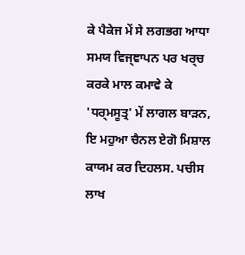ਕੇ ਪੈਕੇਜ ਮੇਂ ਸੇ ਲਗਭਗ ਆਧਾ ਸਮਯ ਵਿਜ੍ਞਾਪਨ ਪਰ ਖਰ੍ਚ ਕਰਕੇ ਮਾਲ ਕਮਾਵੇ ਕੇ 'ਧਰ੍ਮਸੂਤ੍ਰ' ਮੇਂ ਲਾਗਲ ਬਾਡ਼ਨ, ਇ ਮਹੁਆ ਚੈਨਲ ਏਗੋ ਮਿਸ਼ਾਲ ਕਾਯਮ ਕਰ ਦਿਹਲਸ. ਪਚੀਸ ਲਾਖ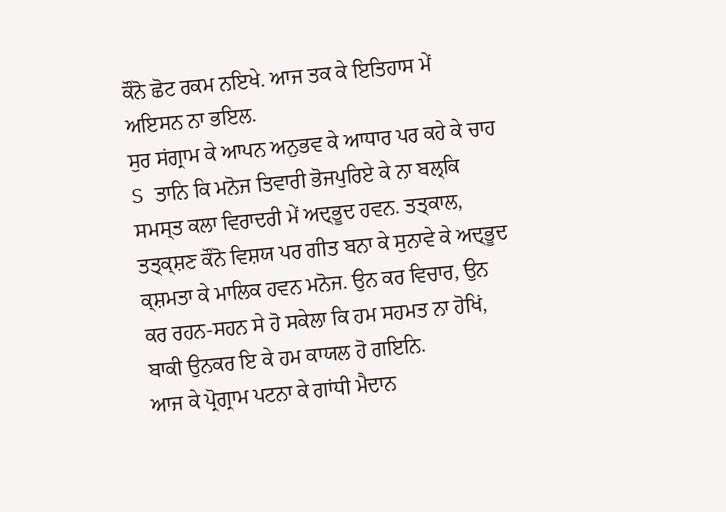ਕੌਨੋ ਛੋਟ ਰਕਮ ਨਇਖੇ. ਆਜ ਤਕ ਕੇ ਇਤਿਹਾਸ ਮੇਂ ਅਇਸਨ ਨਾ ਭਇਲ.
ਸੁਰ ਸਂਗ੍ਰਾਮ ਕੇ ਆਪਨ ਅਨੁਭਵ ਕੇ ਆਧਾਰ ਪਰ ਕਹੇ ਕੇ ਚਾਹ S ਤਾਨਿ ਕਿ ਮਨੋਜ ਤਿਵਾਰੀ ਭੋਜਪੁਰਿਏ ਕੇ ਨਾ ਬਲ੍ਕਿ ਸਮਸ੍‍ਤ ਕਲਾ ਵਿਰਾਦਰੀ ਮੇਂ ਅਦ੍ਭੂਦ ਹਵਨ. ਤਤ੍‍ਕਾਲ, ਤਤ੍‍ਕ੍ਸ਼ਣ ਕੌਨੋ ਵਿਸ਼ਯ ਪਰ ਗੀਤ ਬਨਾ ਕੇ ਸੁਨਾਵੇ ਕੇ ਅਦ੍ਭੂਦ ਕ੍ਸ਼ਮਤਾ ਕੇ ਮਾਲਿਕ ਹਵਨ ਮਨੋਜ. ਉਨ ਕਰ ਵਿਚਾਰ, ਉਨ ਕਰ ਰਹਨ-ਸਹਨ ਸੇ ਹੋ ਸਕੇਲਾ ਕਿ ਹਮ ਸਹਮਤ ਨਾ ਹੋਖਿਂ, ਬਾਕੀ ਉਨਕਰ ਇ ਕੇ ਹਮ ਕਾਯਲ ਹੋ ਗਇਨਿ.
ਆਜ ਕੇ ਪ੍ਰੋਗ੍ਰਾਮ ਪਟਨਾ ਕੇ ਗਾਂਧੀ ਮੈਦਾਨ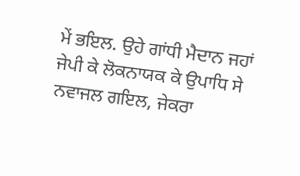ਮੇਂ ਭਇਲ. ਉਹੇ ਗਾਂਧੀ ਮੈਦਾਨ ਜਹਾਂ ਜੇਪੀ ਕੇ ਲੋਕਨਾਯਕ ਕੇ ਉਪਾਧਿ ਸੇ ਨਵਾਜਲ ਗਇਲ, ਜੇਕਰਾ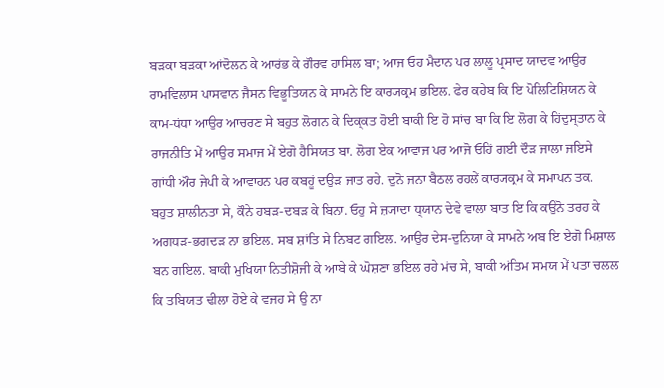ਬਡ਼ਕਾ ਬਡ਼ਕਾ ਆਂਦੋਲਨ ਕੇ ਆਰਂਭ ਕੇ ਗੌਰਵ ਹਾਸਿਲ ਬਾ; ਆਜ ਓਹ ਮੈਦਾਨ ਪਰ ਲਾਲੂ ਪ੍ਰਸਾਦ ਯਾਦਵ ਆਉਰ ਰਾਮਵਿਲਾਸ ਪਾਸਵਾਨ ਜੈਸਨ ਵਿਭੂਤਿਯਨ ਕੇ ਸਾਮਨੇ ਇ ਕਾਰ੍ਯਕ੍ਰਮ ਭਇਲ. ਫੇਰ ਕਹੇਬ ਕਿ ਇ ਪੋਲਿਟਿਸ਼ਿਯਨ ਕੇ ਕਾਮ-ਧਂਧਾ ਆਉਰ ਆਚਰਣ ਸੇ ਬਹੁਤ ਲੋਗਨ ਕੇ ਦਿਕ੍‍ਕਤ ਹੋਈ ਬਾਕੀ ਇ ਹੋ ਸਾਂਚ ਬਾ ਕਿ ਇ ਲੋਗ ਕੇ ਹਿਂਦੁਸ੍‍ਤਾਨ ਕੇ ਰਾਜਨੀਤਿ ਮੇਂ ਆਉਰ ਸਮਾਜ ਮੇਂ ਏਗੋ ਹੈਸਿਯਤ ਬਾ. ਲੋਗ ਏਕ ਆਵਾਜ ਪਰ ਆਜੋ ਓਹਿਂ ਗਈ ਦੌਡ਼ ਜਾਲਾ ਜਇਸੇ ਗਾਂਧੀ ਔਰ ਜੇਪੀ ਕੇ ਆਵਾਹਨ ਪਰ ਕਬਹੂਂ ਦਉਡ਼ ਜਾਤ ਰਹੇ. ਦੁਨੋ ਜਨਾ ਬੈਠਲ ਰਹਲੇਂ ਕਾਰ੍ਯਕ੍ਰਮ ਕੇ ਸਮਾਪਨ ਤਕ. ਬਹੁਤ ਸ਼ਾ‍ਲੀਨਤਾ ਸੇ, ਕੌਨੇ ਹਬਡ਼-ਦਬਡ਼ ਕੇ ਬਿਨਾ. ਓ‍ਹੁ ਸੇ ਜ਼੍ਯਾਦਾ ਧ੍‍ਯਾਨ ਦੇਵੇ ਵਾਲਾ ਬਾਤ ਇ ਕਿ ਕਉਨੋ ਤਰਹ ਕੇ ਅਗਧਡ਼-ਭਗਦਡ਼ ਨਾ ਭਇਲ. ਸਬ ਸ਼ਾਂਤਿ ਸੇ ਨਿਬਟ ਗਇਲ. ਆਉਰ ਦੇਸ-ਦੁਨਿਯਾ ਕੇ ਸਾਮਨੇ ਅਬ ਇ ਏਗੋ ਮਿਸ਼ਾਲ ਬਨ ਗਇਲ. ਬਾਕੀ ਮੁਖਿਯਾ ਨਿਤੀਸ਼ੋਜੀ ਕੇ ਆਬੇ ਕੇ ਘੋਸ਼ਣਾ ਭਇਲ ਰਹੇ ਮਂਚ ਸੇ, ਬਾਕੀ ਅਂਤਿਮ ਸਮਯ ਮੇਂ ਪਤਾ ਚਲਲ ਕਿ ਤਬਿਯਤ ਢੀਲਾ ਹੋਏ ਕੇ ਵਜਹ ਸੇ ਉ ਨਾ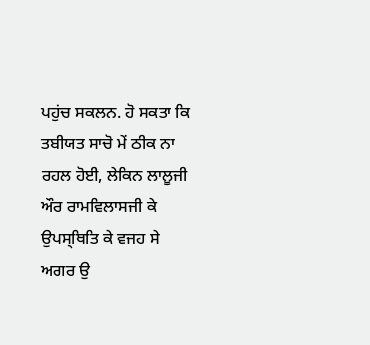ਪਹੁਂਚ ਸਕਲਨ. ਹੋ ਸਕਤਾ ਕਿ ਤਬੀਯਤ ਸਾਚੋ ਮੇਂ ਠੀਕ ਨਾ ਰਹਲ ਹੋਈ, ਲੇਕਿਨ ਲਾਲੂਜੀ ਔਰ ਰਾਮਵਿਲਾਸਜੀ ਕੇ ਉਪਸ੍ਥਿਤਿ ਕੇ ਵਜਹ ਸੇ ਅਗਰ ਉ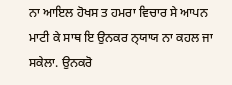ਨਾ ਆਇਲ ਹੋਖਸ ਤ ਹਮਰਾ ਵਿਚਾਰ ਸੇ ਆਪਨ ਮਾ‍ਟੀ ਕੇ ਸਾਥ ਇ ਉਨਕਰ ਨ੍‍ਯਾਯ ਨਾ ਕਹਲ ਜਾ ਸਕੇਲਾ. ਉਨਕਰੋ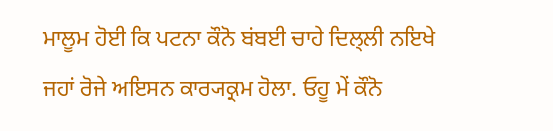ਮਾਲੂਮ ਹੋਈ ਕਿ ਪਟਨਾ ਕੌਨੋ ਬਂਬਈ ਚਾਹੇ ਦਿਲ੍‍ਲੀ ਨਇਖੇ ਜਹਾਂ ਰੋਜੇ ਅਇਸਨ ਕਾਰ੍ਯਕ੍ਰਮ ਹੋਲਾ. ਓਹੂ ਮੇਂ ਕੌਨੋ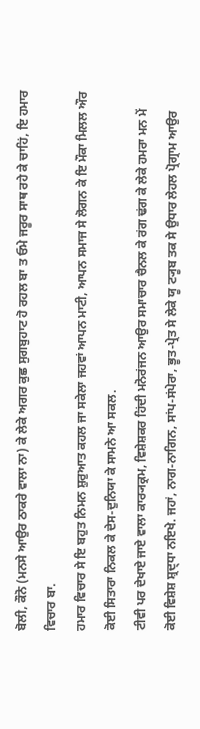ਬੋਲੀ, ਕੌਨੋ (ਮਨਸੇ ਆਉਰ ਠਾਕਰੇ ਵਾਲਾ ਨਾ) ਕੇ ਲੇਕੇ ਅਗਰ ਕੁਛ ਸੁਗਬੁਹਾਟ ਹੋ ਰਹਲ ਬਾ ਤ ਓਮੇ ਜਰੂਰ ਸਾਥ ਰਹੇ ਕੇ ਚਾਹਿਂ, ਇ ਹਮਾਰ ਵਿਚਾਰ ਬਾ.
ਹਮਾਰ ਵਿਚਾਰ ਸੇ ਇ ਬਹੁਤ ਨਿਮਨ ਸ਼ੁਰੁਆਤ ਕਹਲ ਜਾ ਸਕੇਲਾ ਜਹਵਾਂ ਆਪਨ ਮਾਟੀ, ਆਪਨ ਸਮਾਜ ਸੇ ਲੋਗਨ ਕੇ ਇ ਮੌਕਾ ਮਿਲਲ ਔਰ ਕੋਈ ਸਿਤਾਰਾ ਨਿਕਲ ਕੇ ਦੇਸ-ਦੁਨਿਯਾ ਕੇ ਸਾਮਨੇ ਆ ਸਕਲ.
ਟੀਵੀ ਪਰ ਦੇਖਾਏ ਜਾਏ ਵਾਲਾ ਕਾਰ੍ਯਕ੍ਰਮ, ਵਿਸ਼ੇਸ਼ਕਰ ਹਿਂਦੀ ਮਨੋਰਂਜਨ ਆਉਰ ਸਮਾਚਾਰ ਚੈਨਲ ਕੇ ਰਂਗ ਢਂਗ ਕੇ ਲੇਕੇ ਹਮਰਾ ਮਨ ਮੇਂ ਕੋਈ ਵਿਸ਼ੇਸ਼ ਸ਼੍ਰਦ੍ਧਾ ਨਇਖੇ. ਜਹਾਂ, ਨਾਗ-ਨਾਗਿਨ, ਸਾਂਪ-ਸਂਪੇਰਾ, ਭੂ‍ਤ-ਪ੍ਰੇਤ ਸੇ ਲੇਕੇ ਯੂ ਟ੍ਯੂਬ ਤਕ ਸੇ ਉਧਾਰ ਲੇਹਲ ਪ੍ਰੋਗ੍ਰਾਮ ਆਉਰ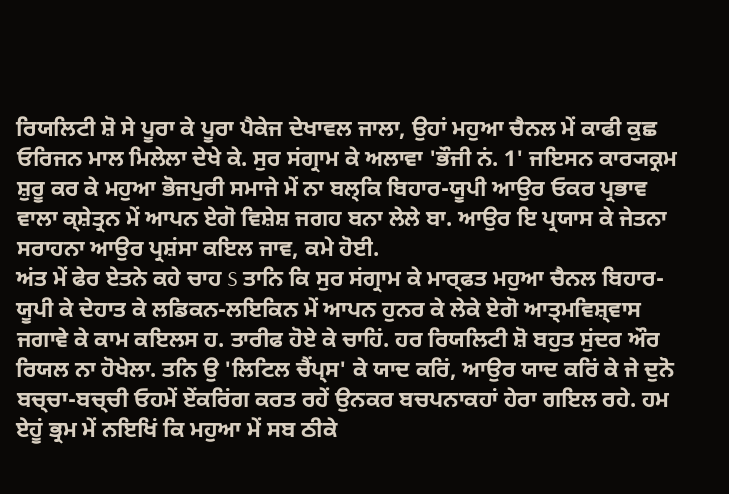ਰਿਯਲਿਟੀ ਸ਼ੋ ਸੇ ਪੂਰਾ ਕੇ ਪੂਰਾ ਪੈਕੇਜ ਦੇਖਾਵਲ ਜਾਲਾ, ਉਹਾਂ ਮਹੁਆ ਚੈਨਲ ਮੇਂ ਕਾਫੀ ਕੁਛ ਓਰਿਜਨ ਮਾਲ ਮਿਲੇਲਾ ਦੇਖੇ ਕੇ. ਸੁਰ ਸਂਗ੍ਰਾਮ ਕੇ ਅਲਾਵਾ 'ਭੌਜੀ ਨਂ. 1' ਜਇਸਨ ਕਾਰ੍ਯਕ੍ਰਮ ਸ਼ੁਰੂ ਕਰ ਕੇ ਮਹੁਆ ਭੋਜਪੁਰੀ ਸਮਾਜੇ ਮੇਂ ਨਾ ਬਲ੍ਕਿ ਬਿਹਾਰ-ਯੂਪੀ ਆਉਰ ਓਕਰ ਪ੍ਰਭਾਵ ਵਾਲਾ ਕ੍ਸ਼ੇਤ੍ਰਨ ਮੇਂ ਆਪਨ ਏਗੋ ਵਿਸ਼ੇਸ਼ ਜਗਹ ਬਨਾ ਲੇਲੇ ਬਾ. ਆਉਰ ਇ ਪ੍ਰਯਾਸ ਕੇ ਜੇਤਨਾ ਸਰਾਹਨਾ ਆਉਰ ਪ੍ਰਸ਼ਂਸਾ ਕਇਲ ਜਾਵ, ਕਮੇ ਹੋਈ.
ਅਂਤ ਮੇਂ ਫੇਰ ਏਤਨੇ ਕਹੇ ਚਾਹ S ਤਾਨਿ ਕਿ ਸੁਰ ਸਂਗ੍ਰਾਮ ਕੇ ਮਾਰ੍ਫਤ ਮਹੁਆ ਚੈਨਲ ਬਿਹਾਰ-ਯੂਪੀ ਕੇ ਦੇਹਾਤ ਕੇ ਲਡਿਕਨ-ਲਇਕਿਨ ਮੇਂ ਆਪਨ ਹੁਨਰ ਕੇ ਲੇਕੇ ਏਗੋ ਆਤ੍‍ਮਵਿਸ਼੍‍ਵਾਸ ਜਗਾਵੇ ਕੇ ਕਾਮ ਕਇਲਸ ਹ. ਤਾਰੀਫ ਹੋਏ ਕੇ ਚਾਹਿਂ. ਹਰ ਰਿਯਲਿਟੀ ਸ਼ੋ ਬਹੁਤ ਸੁਂਦਰ ਔਰ ਰਿਯਲ ਨਾ ਹੋਖੇਲਾ. ਤਨਿ ਉ 'ਲਿਟਿਲ ਚੈਂਪ੍ਸ' ਕੇ ਯਾਦ ਕਰਿਂ, ਆਉਰ ਯਾਦ ਕਰਿਂ ਕੇ ਜੇ ਦੁਨੋ ਬਚ੍‍ਚਾ-ਬਚ੍‍ਚੀ ਓਹਮੇਂ ਏਂਕਰਿਂਗ ਕਰਤ ਰਹੇਂ ਉਨਕਰ ਬਚਪਨਾਕਹਾਂ ਹੇਰਾ ਗਇਲ ਰਹੇ. ਹਮ ਏਹੂਂ ਭ੍ਰਮ ਮੇਂ ਨਇਖਿਂ ਕਿ ਮਹੁਆ ਮੇਂ ਸਬ ਠੀਕੇ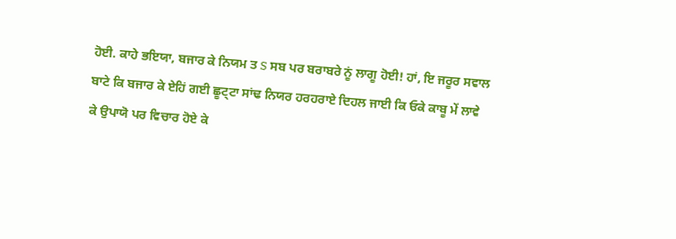ਹੋਈ. ਕਾਹੇ ਭਇਯਾ, ਬਜਾਰ ਕੇ ਨਿਯਮ ਤ S ਸਬ ਪਰ ਬਰਾਬਰੇ ਨੂਂ ਲਾਗੂ ਹੋਈ! ਹਾਂ, ਇ ਜਰੂਰ ਸਵਾਲ ਬਾਟੇ ਕਿ ਬਜਾਰ ਕੇ ਏਹਿਂ ਗਈ ਛੂਟ੍ਟਾ ਸਾਂਢ ਨਿਯਰ ਹਰਹਰਾਏ ਦਿਹਲ ਜਾਈ ਕਿ ਓਕੇ ਕਾਬੂ ਮੇਂ ਲਾਵੇ ਕੇ ਉਪਾਯੋ ਪਰ ਵਿਚਾਰ ਹੋਏ ਕੇ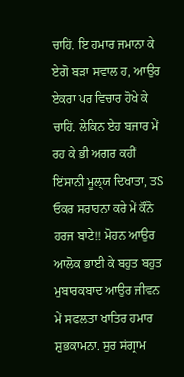ਚਾਹਿਂ. ਇ ਹਮਾਰ ਜਮਾਨਾ ਕੇ ਏਗੋ ਬਡ਼ਾ ਸਵਾਲ ਹ, ਆਉਰ ਏਕਰਾ ਪਰ ਵਿਚਾਰ ਹੋਖੇ ਕੇ ਚਾਹਿਂ. ਲੇਕਿਨ ਏਹ ਬਜਾਰ ਮੇਂ ਰਹ ਕੇ ਭੀ ਅਗਰ ਕਹੀਂ ਇਂਸਾਨੀ ਮੂਲ੍‍ਯ ਦਿਖਾਤਾ, ਤS ਓਕਰ ਸਰਾਹਨਾ ਕਰੇ ਮੇਂ ਕੌਨੋ ਹਰਜ ਬਾਟੇ!! ਮੋਹਨ ਆਉਰ ਆਲੋਕ ਭਾਈ ਕੇ ਬਹੁਤ ਬਹੁਤ ਮੁਬਾਰਕਬਾਦ ਆਉਰ ਜੀਵਨ ਮੇਂ ਸਫਲਤਾ ਖਾਤਿਰ ਹਮਾਰ ਸ਼ੁਭਕਾਮਨਾ. ਸੁਰ ਸਂਗ੍ਰਾਮ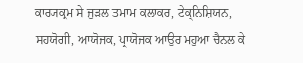ਕਾਰ੍ਯਕ੍ਰਮ ਸੇ ਜੁਡ਼ਲ ਤਮਾਮ ਕਲਾਕਰ, ਟੇਕ੍ਨਿਸ਼ਿਯਨ, ਸਹਯੋਗੀ, ਆਯੋਜਕ, ਪ੍ਰਾਯੋਜਕ ਆਉਰ ਮਹੁਆ ਚੈਨਲ ਕੇ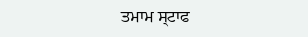ਤਮਾਮ ਸ੍‍ਟਾਫ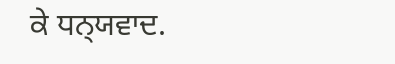ਕੇ ਧਨ੍‍ਯਵਾਦ.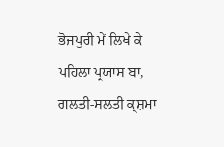ਭੋਜਪੁਰੀ ਮੇਂ ਲਿਖੇ ਕੇ ਪਹਿਲਾ ਪ੍ਰਯਾਸ ਬਾ, ਗਲਤੀ-ਸਲਤੀ ਕ੍ਸ਼ਮਾ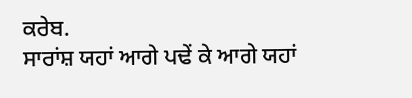ਕਰੇਬ.
ਸਾਰਾਂਸ਼ ਯਹਾਂ ਆਗੇ ਪਢੇਂ ਕੇ ਆਗੇ ਯਹਾਂ